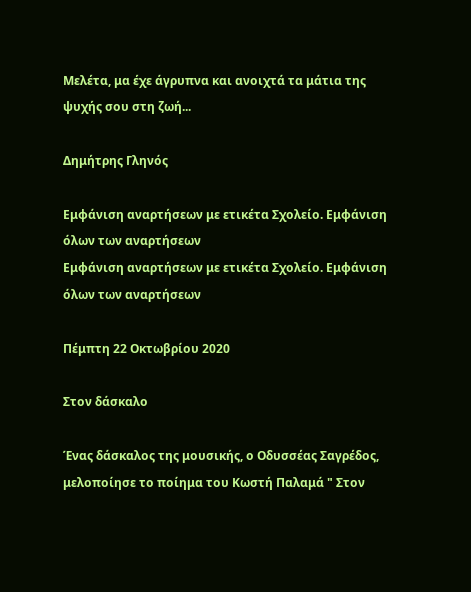Μελέτα, μα έχε άγρυπνα και ανοιχτά τα μάτια της ψυχής σου στη ζωή...

Δημήτρης Γληνός

Εμφάνιση αναρτήσεων με ετικέτα Σχολείο. Εμφάνιση όλων των αναρτήσεων
Εμφάνιση αναρτήσεων με ετικέτα Σχολείο. Εμφάνιση όλων των αναρτήσεων

Πέμπτη 22 Οκτωβρίου 2020

Στον δάσκαλο

Ένας δάσκαλος της μουσικής, ο Οδυσσέας Σαγρέδος, μελοποίησε το ποίημα του Κωστή Παλαμά " Στον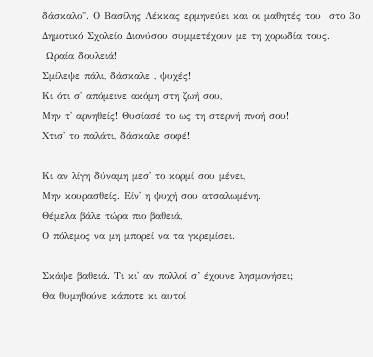δάσκαλο". Ο Βασίλης Λέκκας ερμηνεύει και οι μαθητές του  στο 3ο Δημοτικό Σχολείο Διονύσου συμμετέχουν με τη χορωδία τους.
 Ωραία δουλειά!
Σμίλεψε πάλι, δάσκαλε , ψυχές!
Κι ότι σ' απόμεινε ακόμη στη ζωή σου,
Μην τ' αρνηθείς! Θυσίασέ το ως τη στερνή πνοή σου!
Χτισ' το παλάτι, δάσκαλε σοφέ!

Κι αν λίγη δύναμη μεσ' το κορμί σου μένει,
Μην κουρασθείς. Είν' η ψυχή σου ατσαλωμένη.
Θέμελα βάλε τώρα πιο βαθειά,
Ο πόλεμος να μη μπορεί να τα γκρεμίσει.

Σκάψε βαθειά. Τι κι' αν πολλοί σ’ έχουνε λησμονήσει;
Θα θυμηθούνε κάποτε κι αυτοί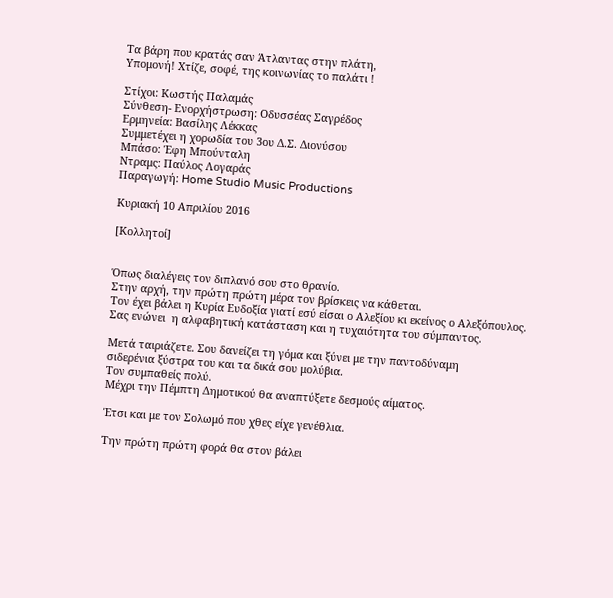Τα βάρη που κρατάς σαν Άτλαντας στην πλάτη,
Υπομονή! Χτίζε, σοφέ, της κοινωνίας το παλάτι !

Στίχοι: Κωστής Παλαμάς
Σύνθεση- Ενορχήστρωση: Οδυσσέας Σαγρέδος
Ερμηνεία: Βασίλης Λέκκας
Συμμετέχει η χορωδία του 3ου Δ.Σ. Διονύσου
Μπάσο: Έφη Μπούνταλη
Ντραμς: Παύλος Λογαράς
Παραγωγή: Home Studio Music Productions

Κυριακή 10 Απριλίου 2016

[Κολλητοί]


Όπως διαλέγεις τον διπλανό σου στο θρανίο.
Στην αρχή, την πρώτη πρώτη μέρα τον βρίσκεις να κάθεται.
Τον έχει βάλει η Κυρία Ευδοξία γιατί εσύ είσαι ο Αλεξίου κι εκείνος ο Αλεξόπουλος.
Σας ενώνει  η αλφαβητική κατάσταση και η τυχαιότητα του σύμπαντος.

Μετά ταιριάζετε. Σου δανείζει τη γόμα και ξύνει με την παντοδύναμη
σιδερένια ξύστρα του και τα δικά σου μολύβια.
Τον συμπαθείς πολύ.
Μέχρι την Πέμπτη Δημοτικού θα αναπτύξετε δεσμούς αίματος.

Έτσι και με τον Σολωμό που χθες είχε γενέθλια.

Την πρώτη πρώτη φορά θα στον βάλει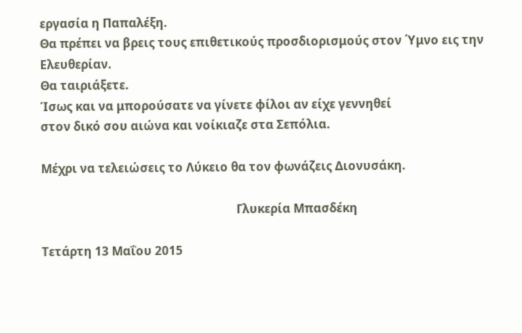εργασία η Παπαλέξη.
Θα πρέπει να βρεις τους επιθετικούς προσδιορισμούς στον ΄Υμνο εις την Ελευθερίαν.
Θα ταιριάξετε.
Ίσως και να μπορούσατε να γίνετε φίλοι αν είχε γεννηθεί
στον δικό σου αιώνα και νοίκιαζε στα Σεπόλια.

Μέχρι να τελειώσεις το Λύκειο θα τον φωνάζεις Διονυσάκη.

                                                                 Γλυκερία Μπασδέκη

Τετάρτη 13 Μαΐου 2015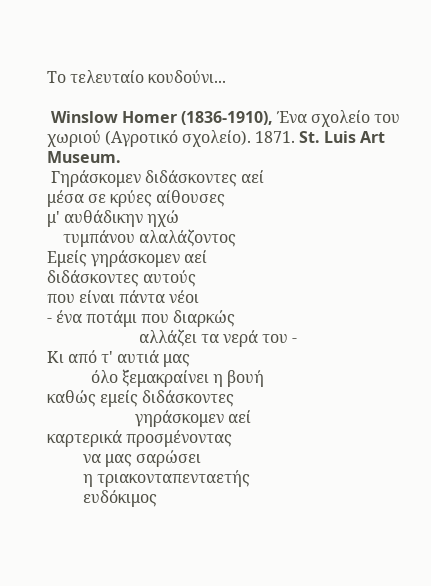Το τελευταίο κουδούνι...

 Winslow Homer (1836-1910), Ένα σχολείο του χωριού (Αγροτικό σχολείο). 1871. St. Luis Art Museum.
 Γηράσκομεν διδάσκοντες αεί
μέσα σε κρύες αίθουσες
μ' αυθάδικην ηχώ
    τυμπάνου αλαλάζοντος
Εμείς γηράσκομεν αεί
διδάσκοντες αυτούς
που είναι πάντα νέοι
- ένα ποτάμι που διαρκώς
                       αλλάζει τα νερά του -
Κι από τ' αυτιά μας
           όλο ξεμακραίνει η βουή
καθώς εμείς διδάσκοντες
                      γηράσκομεν αεί
καρτερικά προσμένοντας
         να μας σαρώσει
         η τριακονταπενταετής
         ευδόκιμος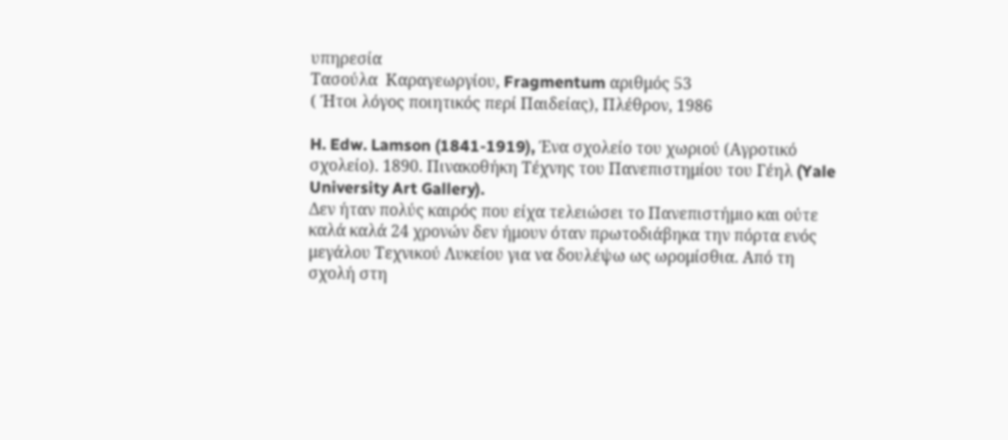υπηρεσία
Τασούλα  Καραγεωργίου, Fragmentum αριθμός 53
( Ήτοι λόγος ποιητικός περί Παιδείας), Πλέθρον, 1986

H. Edw. Lamson (1841-1919), Ένα σχολείο του χωριού (Αγροτικό σχολείο). 1890. Πινακοθήκη Τέχνης του Πανεπιστημίου του Γέηλ (Yale University Art Gallery).
Δεν ήταν πολύς καιρός που είχα τελειώσει το Πανεπιστήμιο και ούτε καλά καλά 24 χρονών δεν ήμουν όταν πρωτοδιάβηκα την πόρτα ενός μεγάλου Τεχνικού Λυκείου για να δουλέψω ως ωρομίσθια. Από τη σχολή στη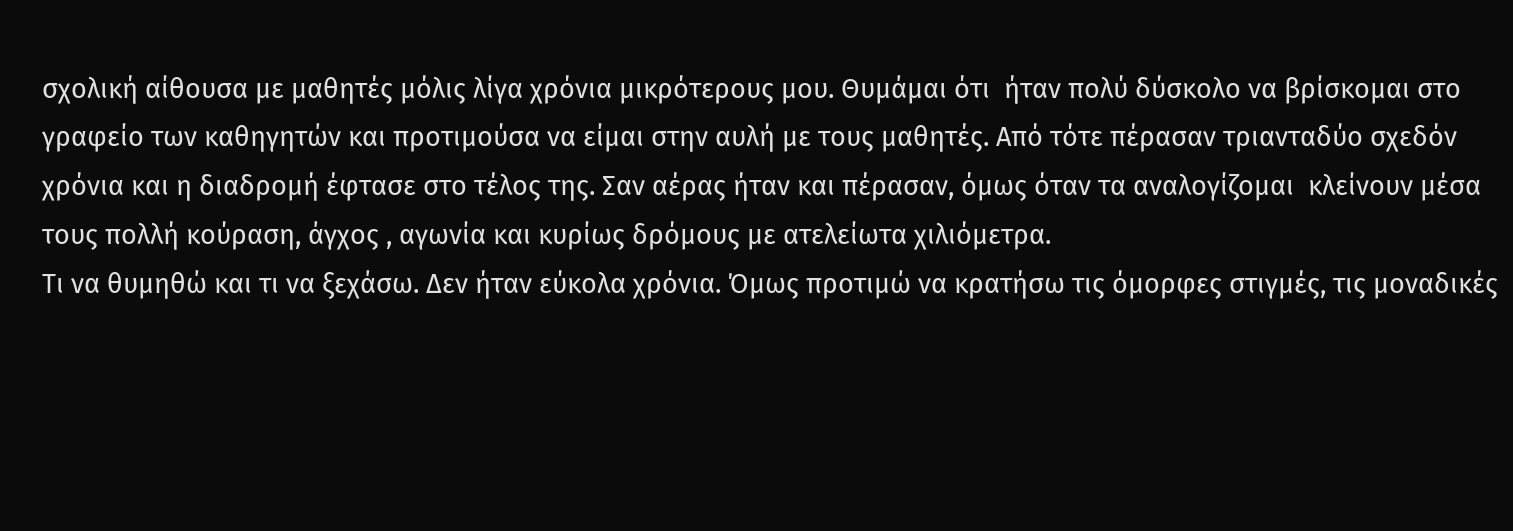σχολική αίθουσα με μαθητές μόλις λίγα χρόνια μικρότερους μου. Θυμάμαι ότι  ήταν πολύ δύσκολο να βρίσκομαι στο γραφείο των καθηγητών και προτιμούσα να είμαι στην αυλή με τους μαθητές. Από τότε πέρασαν τριανταδύο σχεδόν χρόνια και η διαδρομή έφτασε στο τέλος της. Σαν αέρας ήταν και πέρασαν, όμως όταν τα αναλογίζομαι  κλείνουν μέσα τους πολλή κούραση, άγχος , αγωνία και κυρίως δρόμους με ατελείωτα χιλιόμετρα.
Τι να θυμηθώ και τι να ξεχάσω. Δεν ήταν εύκολα χρόνια. Όμως προτιμώ να κρατήσω τις όμορφες στιγμές, τις μοναδικές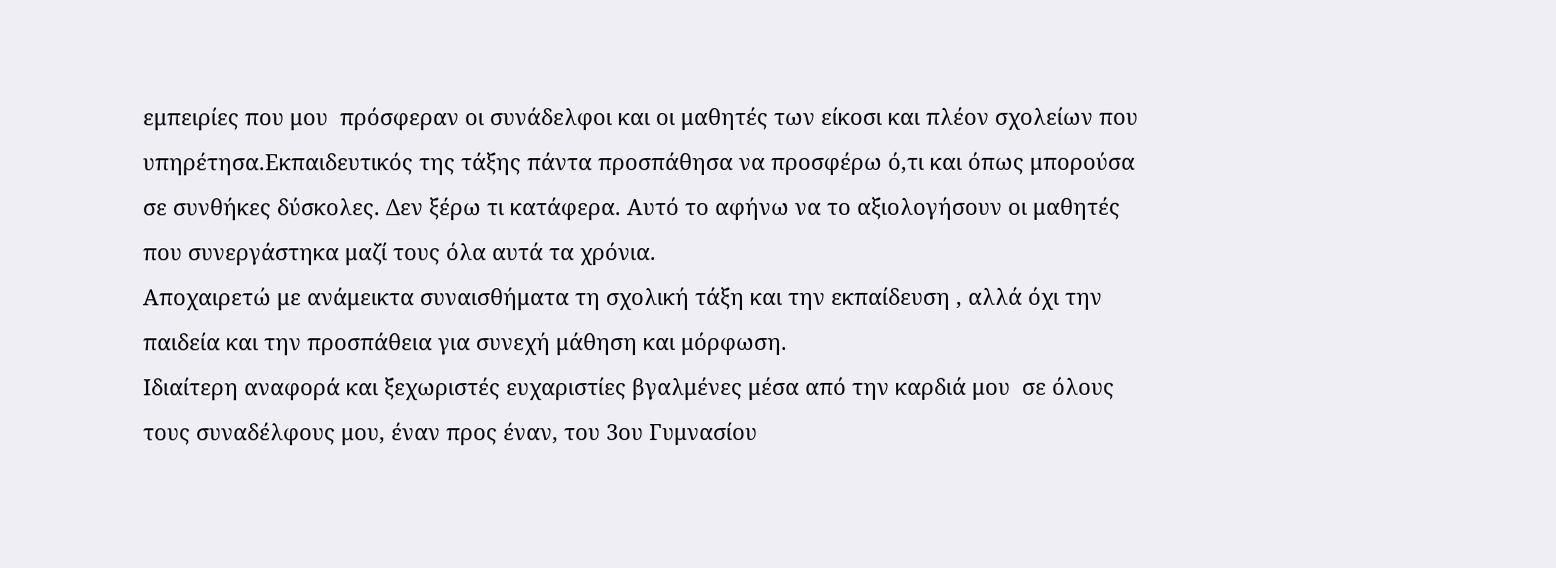εμπειρίες που μου  πρόσφεραν οι συνάδελφοι και οι μαθητές των είκοσι και πλέον σχολείων που υπηρέτησα.Εκπαιδευτικός της τάξης πάντα προσπάθησα να προσφέρω ό,τι και όπως μπορούσα σε συνθήκες δύσκολες. Δεν ξέρω τι κατάφερα. Αυτό το αφήνω να το αξιολογήσουν οι μαθητές που συνεργάστηκα μαζί τους όλα αυτά τα χρόνια.
Αποχαιρετώ με ανάμεικτα συναισθήματα τη σχολική τάξη και την εκπαίδευση , αλλά όχι την παιδεία και την προσπάθεια για συνεχή μάθηση και μόρφωση.
Ιδιαίτερη αναφορά και ξεχωριστές ευχαριστίες βγαλμένες μέσα από την καρδιά μου  σε όλους τους συναδέλφους μου, έναν προς έναν, του 3ου Γυμνασίου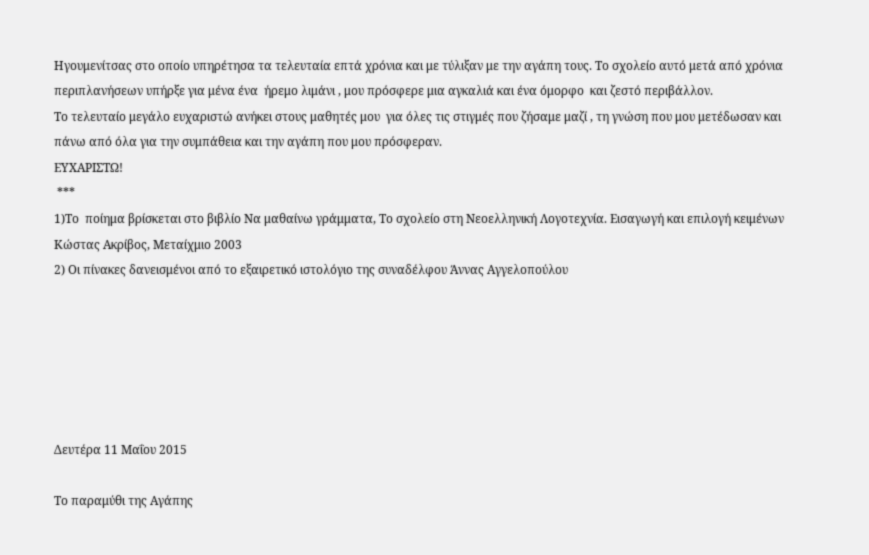Ηγουμενίτσας στο οποίο υπηρέτησα τα τελευταία επτά χρόνια και με τύλιξαν με την αγάπη τους. Το σχολείο αυτό μετά από χρόνια περιπλανήσεων υπήρξε για μένα ένα  ήρεμο λιμάνι , μου πρόσφερε μια αγκαλιά και ένα όμορφο  και ζεστό περιβάλλον.
Το τελευταίο μεγάλο ευχαριστώ ανήκει στους μαθητές μου  για όλες τις στιγμές που ζήσαμε μαζί , τη γνώση που μου μετέδωσαν και πάνω από όλα για την συμπάθεια και την αγάπη που μου πρόσφεραν.
ΕΥΧΑΡΙΣΤΩ!
 ***
1)Το  ποίημα βρίσκεται στο βιβλίο Να μαθαίνω γράμματα, Το σχολείο στη Νεοελληνική Λογοτεχνία. Εισαγωγή και επιλογή κειμένων Κώστας Ακρίβος, Μεταίχμιο 2003
2) Οι πίνακες δανεισμένοι από το εξαιρετικό ιστολόγιο της συναδέλφου Άννας Αγγελοπούλου






Δευτέρα 11 Μαΐου 2015

Το παραμύθι της Αγάπης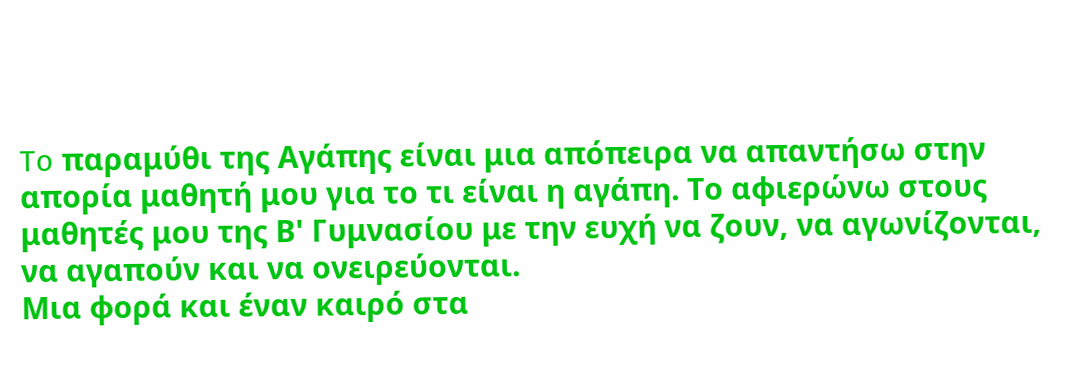To παραμύθι της Αγάπης είναι μια απόπειρα να απαντήσω στην απορία μαθητή μου για το τι είναι η αγάπη. Τo αφιερώνω στους μαθητές μου της Β' Γυμνασίου με την ευχή να ζουν, να αγωνίζονται, να αγαπούν και να ονειρεύονται.
Μια φορά και έναν καιρό στα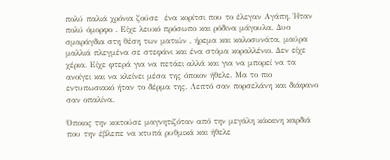πολύ παλιά χρόνια ζούσε  ένα κορίτσι που το έλεγαν Αγάπη. Ήταν πολύ όμορφο . Είχε λευκό πρόσωπο και ρόδινα μάγουλα. Δυο σμαράγδια στη θέση των ματιών , ήρεμα και καλοσυνάτα, μαύρα μαλλιά πλεγμένα σε στεφάνι και ένα στόμα κοραλλένιο. Δεν είχε χέρια. Είχε φτερά για να πετάει αλλά και για να μπορεί να τα ανοίγει και να κλείνει μέσα της όποιον ήθελε. Μα το πιο εντυπωσιακό ήταν το δέρμα της. Λεπτό σαν πορσελάνη και διάφανο σαν οπαλίνα.

Όποιος την κοιτούσε μαγνητιζόταν από την μεγάλη κόκκινη καρδιά που την έβλεπε να κτυπά ρυθμικά και ήθελε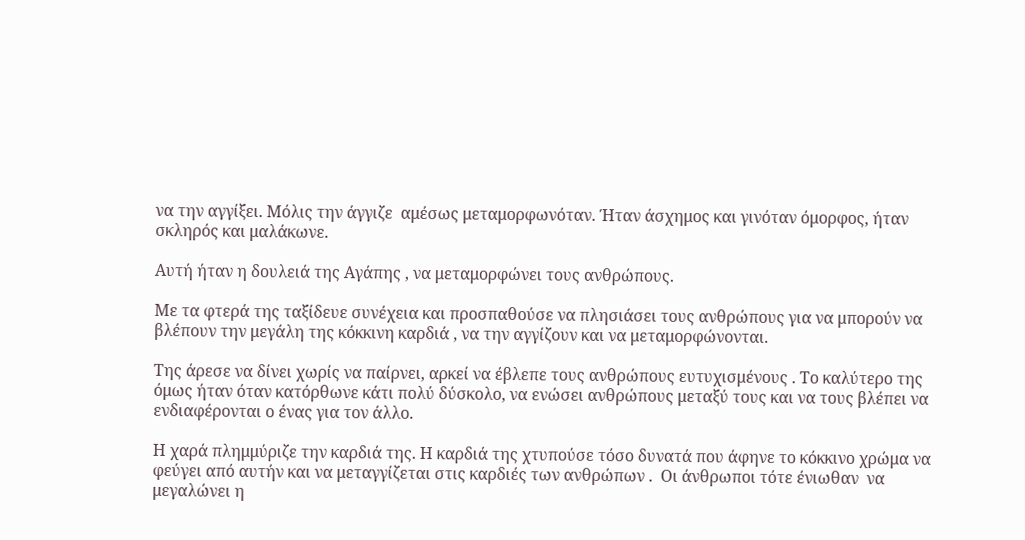να την αγγίξει. Μόλις την άγγιζε  αμέσως μεταμορφωνόταν. Ήταν άσχημος και γινόταν όμορφος, ήταν σκληρός και μαλάκωνε.

Αυτή ήταν η δουλειά της Αγάπης , να μεταμορφώνει τους ανθρώπους.

Με τα φτερά της ταξίδευε συνέχεια και προσπαθούσε να πλησιάσει τους ανθρώπους για να μπορούν να βλέπουν την μεγάλη της κόκκινη καρδιά , να την αγγίζουν και να μεταμορφώνονται.

Της άρεσε να δίνει χωρίς να παίρνει, αρκεί να έβλεπε τους ανθρώπους ευτυχισμένους . Το καλύτερο της όμως ήταν όταν κατόρθωνε κάτι πολύ δύσκολο, να ενώσει ανθρώπους μεταξύ τους και να τους βλέπει να ενδιαφέρονται ο ένας για τον άλλο.

Η χαρά πλημμύριζε την καρδιά της. Η καρδιά της χτυπούσε τόσο δυνατά που άφηνε το κόκκινο χρώμα να φεύγει από αυτήν και να μεταγγίζεται στις καρδιές των ανθρώπων .  Οι άνθρωποι τότε ένιωθαν  να μεγαλώνει η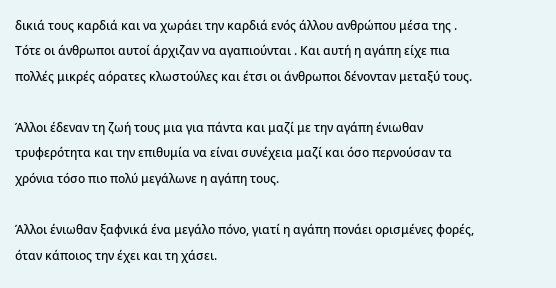δικιά τους καρδιά και να χωράει την καρδιά ενός άλλου ανθρώπου μέσα της . Τότε οι άνθρωποι αυτοί άρχιζαν να αγαπιούνται . Και αυτή η αγάπη είχε πια πολλές μικρές αόρατες κλωστούλες και έτσι οι άνθρωποι δένονταν μεταξύ τους.

Άλλοι έδεναν τη ζωή τους μια για πάντα και μαζί με την αγάπη ένιωθαν  τρυφερότητα και την επιθυμία να είναι συνέχεια μαζί και όσο περνούσαν τα χρόνια τόσο πιο πολύ μεγάλωνε η αγάπη τους.

Άλλοι ένιωθαν ξαφνικά ένα μεγάλο πόνο, γιατί η αγάπη πονάει ορισμένες φορές, όταν κάποιος την έχει και τη χάσει.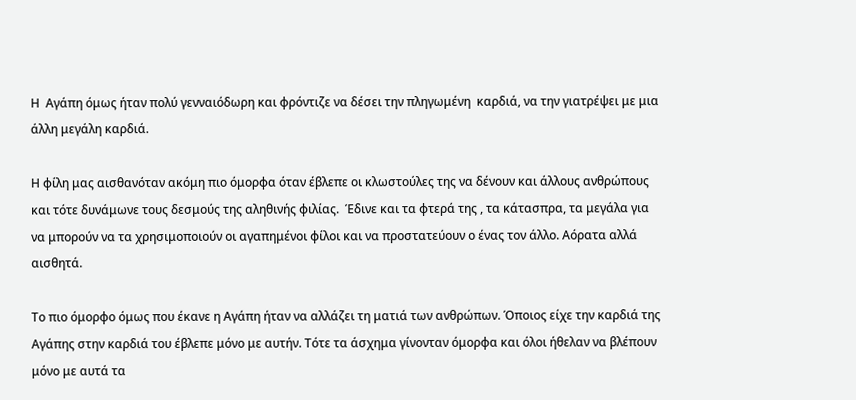Η  Αγάπη όμως ήταν πολύ γενναιόδωρη και φρόντιζε να δέσει την πληγωμένη  καρδιά, να την γιατρέψει με μια άλλη μεγάλη καρδιά.

Η φίλη μας αισθανόταν ακόμη πιο όμορφα όταν έβλεπε οι κλωστούλες της να δένουν και άλλους ανθρώπους και τότε δυνάμωνε τους δεσμούς της αληθινής φιλίας.  Έδινε και τα φτερά της , τα κάτασπρα, τα μεγάλα για να μπορούν να τα χρησιμοποιούν οι αγαπημένοι φίλοι και να προστατεύουν ο ένας τον άλλο. Αόρατα αλλά αισθητά.

Το πιο όμορφο όμως που έκανε η Αγάπη ήταν να αλλάζει τη ματιά των ανθρώπων. Όποιος είχε την καρδιά της Αγάπης στην καρδιά του έβλεπε μόνο με αυτήν. Τότε τα άσχημα γίνονταν όμορφα και όλοι ήθελαν να βλέπουν μόνο με αυτά τα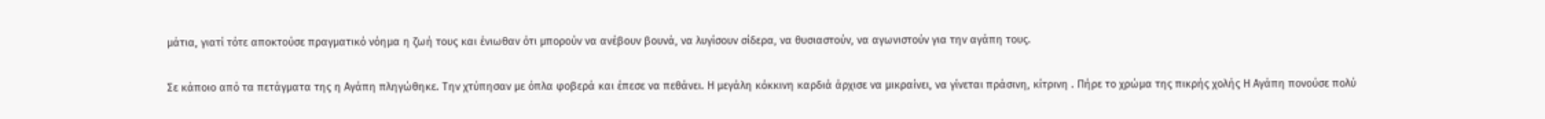μάτια, γιατί τότε αποκτούσε πραγματικό νόημα η ζωή τους και ένιωθαν ότι μπορούν να ανέβουν βουνά, να λυγίσουν σίδερα, να θυσιαστούν, να αγωνιστούν για την αγάπη τους.

Σε κάποιο από τα πετάγματα της η Αγάπη πληγώθηκε. Την χτύπησαν με όπλα φοβερά και έπεσε να πεθάνει. Η μεγάλη κόκκινη καρδιά άρχισε να μικραίνει, να γίνεται πράσινη, κίτρινη . Πήρε το χρώμα της πικρής χολής Η Αγάπη πονούσε πολύ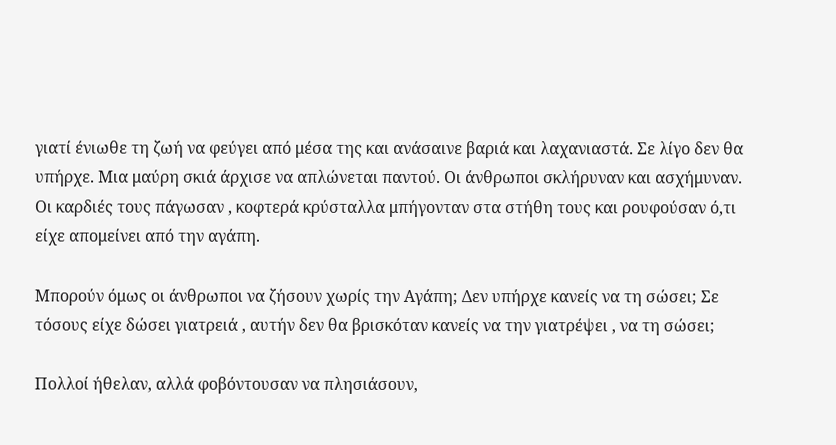γιατί ένιωθε τη ζωή να φεύγει από μέσα της και ανάσαινε βαριά και λαχανιαστά. Σε λίγο δεν θα υπήρχε. Μια μαύρη σκιά άρχισε να απλώνεται παντού. Οι άνθρωποι σκλήρυναν και ασχήμυναν.  Οι καρδιές τους πάγωσαν , κοφτερά κρύσταλλα μπήγονταν στα στήθη τους και ρουφούσαν ό,τι είχε απομείνει από την αγάπη.

Μπορούν όμως οι άνθρωποι να ζήσουν χωρίς την Αγάπη; Δεν υπήρχε κανείς να τη σώσει; Σε τόσους είχε δώσει γιατρειά , αυτήν δεν θα βρισκόταν κανείς να την γιατρέψει , να τη σώσει;

Πολλοί ήθελαν, αλλά φοβόντουσαν να πλησιάσουν,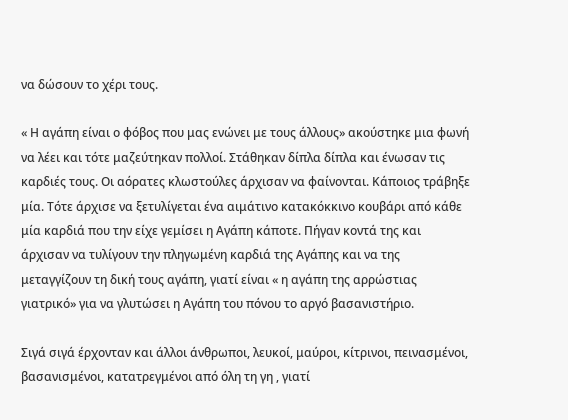να δώσουν το χέρι τους.

« Η αγάπη είναι ο φόβος που μας ενώνει με τους άλλους» ακούστηκε μια φωνή να λέει και τότε μαζεύτηκαν πολλοί. Στάθηκαν δίπλα δίπλα και ένωσαν τις καρδιές τους. Οι αόρατες κλωστούλες άρχισαν να φαίνονται. Κάποιος τράβηξε μία. Τότε άρχισε να ξετυλίγεται ένα αιμάτινο κατακόκκινο κουβάρι από κάθε μία καρδιά που την είχε γεμίσει η Αγάπη κάποτε. Πήγαν κοντά της και άρχισαν να τυλίγουν την πληγωμένη καρδιά της Αγάπης και να της μεταγγίζουν τη δική τους αγάπη, γιατί είναι « η αγάπη της αρρώστιας  γιατρικό» για να γλυτώσει η Αγάπη του πόνου το αργό βασανιστήριο.

Σιγά σιγά έρχονταν και άλλοι άνθρωποι, λευκοί, μαύροι, κίτρινοι, πεινασμένοι, βασανισμένοι, κατατρεγμένοι από όλη τη γη , γιατί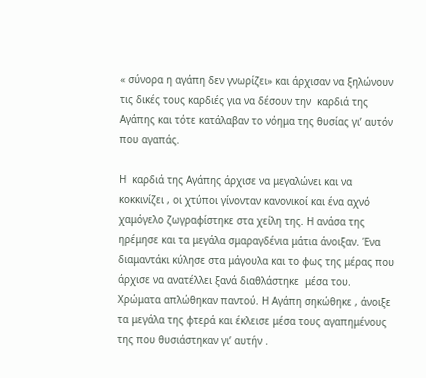« σύνορα η αγάπη δεν γνωρίζει» και άρχισαν να ξηλώνουν τις δικές τους καρδιές για να δέσουν την  καρδιά της Αγάπης και τότε κατάλαβαν το νόημα της θυσίας γι’ αυτόν που αγαπάς.

Η  καρδιά της Αγάπης άρχισε να μεγαλώνει και να κοκκινίζει , οι χτύποι γίνονταν κανονικοί και ένα αχνό χαμόγελο ζωγραφίστηκε στα χείλη της. Η ανάσα της ηρέμησε και τα μεγάλα σμαραγδένια μάτια άνοιξαν. Ένα διαμαντάκι κύλησε στα μάγουλα και το φως της μέρας που άρχισε να ανατέλλει ξανά διαθλάστηκε  μέσα του. Χρώματα απλώθηκαν παντού. Η Αγάπη σηκώθηκε , άνοιξε τα μεγάλα της φτερά και έκλεισε μέσα τους αγαπημένους της που θυσιάστηκαν γι’ αυτήν .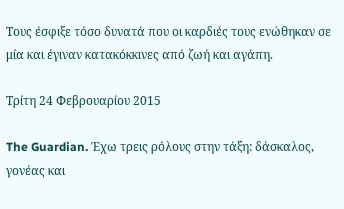Τους έσφιξε τόσο δυνατά που οι καρδιές τους ενώθηκαν σε μία και έγιναν κατακόκκινες από ζωή και αγάπη.

Τρίτη 24 Φεβρουαρίου 2015

The Guardian. Έχω τρεις ρόλους στην τάξη: δάσκαλος, γονέας και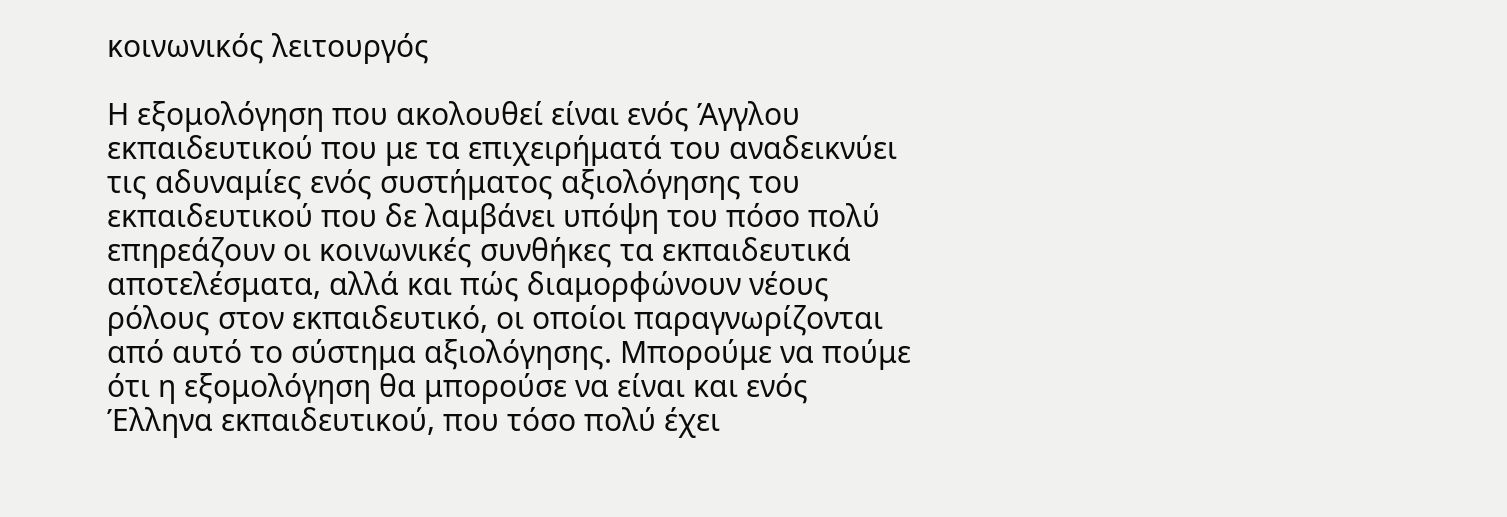κοινωνικός λειτουργός

Η εξομολόγηση που ακολουθεί είναι ενός Άγγλου εκπαιδευτικού που με τα επιχειρήματά του αναδεικνύει τις αδυναμίες ενός συστήματος αξιολόγησης του εκπαιδευτικού που δε λαμβάνει υπόψη του πόσο πολύ επηρεάζουν οι κοινωνικές συνθήκες τα εκπαιδευτικά αποτελέσματα, αλλά και πώς διαμορφώνουν νέους ρόλους στον εκπαιδευτικό, οι οποίοι παραγνωρίζονται από αυτό το σύστημα αξιολόγησης. Μπορούμε να πούμε ότι η εξομολόγηση θα μπορούσε να είναι και ενός Έλληνα εκπαιδευτικού, που τόσο πολύ έχει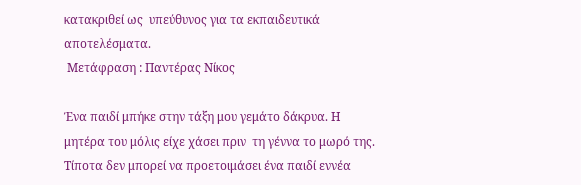κατακριθεί ως  υπεύθυνος για τα εκπαιδευτικά αποτελέσματα.
 Μετάφραση : Παντέρας Νίκος

Ένα παιδί μπήκε στην τάξη μου γεμάτο δάκρυα. Η μητέρα του μόλις είχε χάσει πριν  τη γέννα το μωρό της. Τίποτα δεν μπορεί να προετοιμάσει ένα παιδί εννέα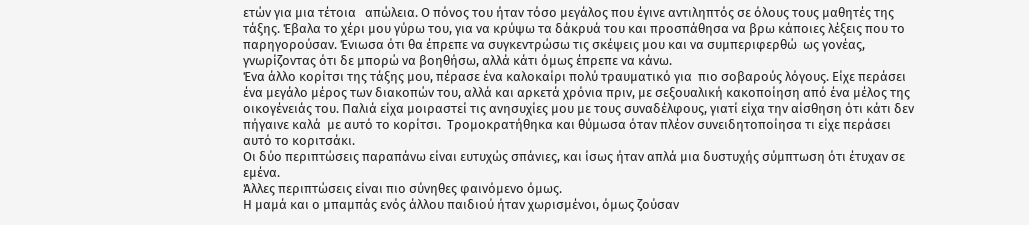ετών για μια τέτοια   απώλεια. Ο πόνος του ήταν τόσο μεγάλος που έγινε αντιληπτός σε όλους τους μαθητές της τάξης. Έβαλα το χέρι μου γύρω του, για να κρύψω τα δάκρυά του και προσπάθησα να βρω κάποιες λέξεις που το παρηγορούσαν. Ένιωσα ότι θα έπρεπε να συγκεντρώσω τις σκέψεις μου και να συμπεριφερθώ  ως γονέας, γνωρίζοντας ότι δε μπορώ να βοηθήσω, αλλά κάτι όμως έπρεπε να κάνω.
Ένα άλλο κορίτσι της τάξης μου, πέρασε ένα καλοκαίρι πολύ τραυματικό για  πιο σοβαρούς λόγους. Είχε περάσει ένα μεγάλο μέρος των διακοπών του, αλλά και αρκετά χρόνια πριν, με σεξουαλική κακοποίηση από ένα μέλος της οικογένειάς του. Παλιά είχα μοιραστεί τις ανησυχίες μου με τους συναδέλφους, γιατί είχα την αίσθηση ότι κάτι δεν πήγαινε καλά  με αυτό το κορίτσι.  Τρομοκρατήθηκα και θύμωσα όταν πλέον συνειδητοποίησα τι είχε περάσει αυτό το κοριτσάκι.
Οι δύο περιπτώσεις παραπάνω είναι ευτυχώς σπάνιες, και ίσως ήταν απλά μια δυστυχής σύμπτωση ότι έτυχαν σε εμένα.
Άλλες περιπτώσεις είναι πιο σύνηθες φαινόμενο όμως.
Η μαμά και ο μπαμπάς ενός άλλου παιδιού ήταν χωρισμένοι, όμως ζούσαν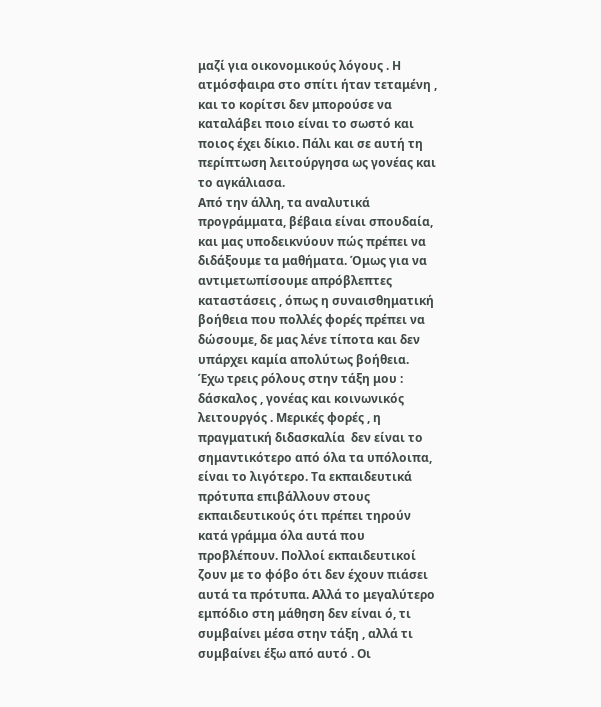μαζί για οικονομικούς λόγους . Η ατμόσφαιρα στο σπίτι ήταν τεταμένη , και το κορίτσι δεν μπορούσε να καταλάβει ποιο είναι το σωστό και ποιος έχει δίκιο. Πάλι και σε αυτή τη περίπτωση λειτούργησα ως γονέας και το αγκάλιασα.
Από την άλλη, τα αναλυτικά προγράμματα, βέβαια είναι σπουδαία, και μας υποδεικνύουν πώς πρέπει να διδάξουμε τα μαθήματα. Όμως για να αντιμετωπίσουμε απρόβλεπτες καταστάσεις , όπως η συναισθηματική βοήθεια που πολλές φορές πρέπει να δώσουμε, δε μας λένε τίποτα και δεν υπάρχει καμία απολύτως βοήθεια.
Έχω τρεις ρόλους στην τάξη μου : δάσκαλος , γονέας και κοινωνικός λειτουργός . Μερικές φορές , η πραγματική διδασκαλία  δεν είναι το σημαντικότερο από όλα τα υπόλοιπα, είναι το λιγότερο. Τα εκπαιδευτικά πρότυπα επιβάλλουν στους εκπαιδευτικούς ότι πρέπει τηρούν κατά γράμμα όλα αυτά που προβλέπουν. Πολλοί εκπαιδευτικοί ζουν με το φόβο ότι δεν έχουν πιάσει αυτά τα πρότυπα. Αλλά το μεγαλύτερο εμπόδιο στη μάθηση δεν είναι ό, τι συμβαίνει μέσα στην τάξη , αλλά τι συμβαίνει έξω από αυτό . Οι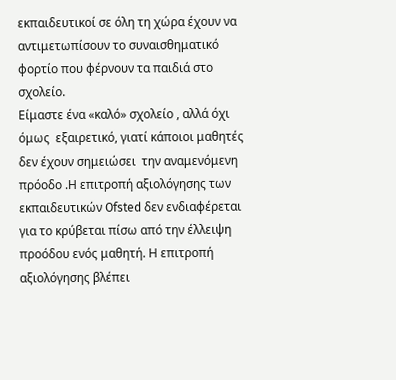εκπαιδευτικοί σε όλη τη χώρα έχουν να αντιμετωπίσουν το συναισθηματικό φορτίο που φέρνουν τα παιδιά στο σχολείο.
Είμαστε ένα «καλό» σχολείο , αλλά όχι όμως  εξαιρετικό, γιατί κάποιοι μαθητές δεν έχουν σημειώσει  την αναμενόμενη πρόοδο .Η επιτροπή αξιολόγησης των εκπαιδευτικών Ofsted δεν ενδιαφέρεται για το κρύβεται πίσω από την έλλειψη προόδου ενός μαθητή. Η επιτροπή αξιολόγησης βλέπει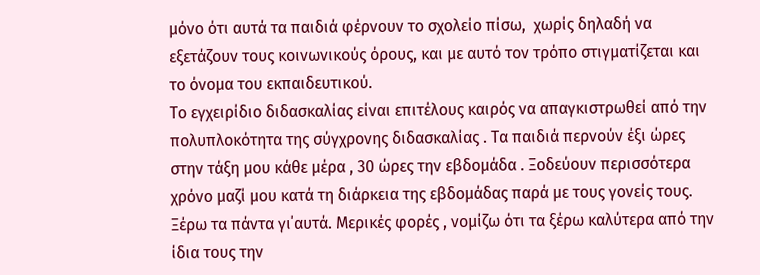μόνο ότι αυτά τα παιδιά φέρνουν το σχολείο πίσω,  χωρίς δηλαδή να εξετάζουν τους κοινωνικούς όρους, και με αυτό τον τρόπο στιγματίζεται και το όνομα του εκπαιδευτικού.
Το εγχειρίδιο διδασκαλίας είναι επιτέλους καιρός να απαγκιστρωθεί από την πολυπλοκότητα της σύγχρονης διδασκαλίας . Τα παιδιά περνούν έξι ώρες στην τάξη μου κάθε μέρα , 30 ώρες την εβδομάδα . Ξοδεύουν περισσότερα χρόνο μαζί μου κατά τη διάρκεια της εβδομάδας παρά με τους γονείς τους.  Ξέρω τα πάντα γι΄αυτά. Μερικές φορές , νομίζω ότι τα ξέρω καλύτερα από την ίδια τους την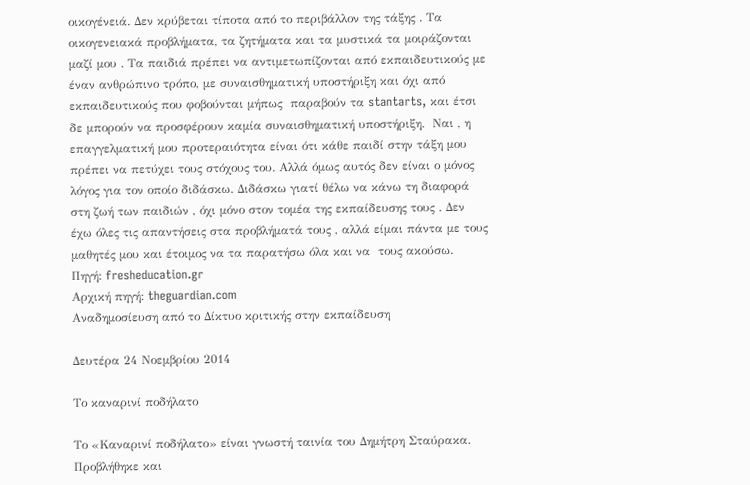οικογένειά. Δεν κρύβεται τίποτα από το περιβάλλον της τάξης . Τα οικογενειακά προβλήματα, τα ζητήματα και τα μυστικά τα μοιράζονται  μαζί μου . Τα παιδιά πρέπει να αντιμετωπίζονται από εκπαιδευτικούς με έναν ανθρώπινο τρόπο, με συναισθηματική υποστήριξη και όχι από εκπαιδευτικούς που φοβούνται μήπως  παραβούν τα stantarts, και έτσι δε μπορούν να προσφέρουν καμία συναισθηματική υποστήριξη.  Ναι , η επαγγελματική μου προτεραιότητα είναι ότι κάθε παιδί στην τάξη μου πρέπει να πετύχει τους στόχους του. Αλλά όμως αυτός δεν είναι ο μόνος λόγος για τον οποίο διδάσκω. Διδάσκω γιατί θέλω να κάνω τη διαφορά στη ζωή των παιδιών , όχι μόνο στον τομέα της εκπαίδευσης τους . Δεν έχω όλες τις απαντήσεις στα προβλήματά τους , αλλά είμαι πάντα με τους μαθητές μου και έτοιμος να τα παρατήσω όλα και να  τους ακούσω.
Πηγή: fresheducation.gr
Αρχική πηγή: theguardian.com
Αναδημοσίευση από το Δίκτυο κριτικής στην εκπαίδευση

Δευτέρα 24 Νοεμβρίου 2014

Το καναρινί ποδήλατο

Το «Καναρινί ποδήλατο» είναι γνωστή ταινία του Δημήτρη Σταύρακα. Προβλήθηκε και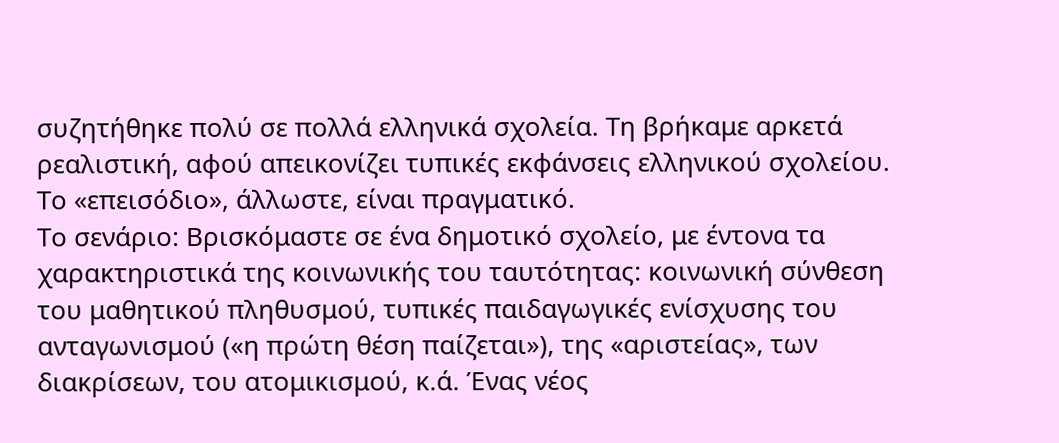συζητήθηκε πολύ σε πολλά ελληνικά σχολεία. Τη βρήκαμε αρκετά ρεαλιστική, αφού απεικονίζει τυπικές εκφάνσεις ελληνικού σχολείου. Το «επεισόδιο», άλλωστε, είναι πραγματικό.
Το σενάριο: Βρισκόμαστε σε ένα δημοτικό σχολείο, με έντονα τα χαρακτηριστικά της κοινωνικής του ταυτότητας: κοινωνική σύνθεση του μαθητικού πληθυσμού, τυπικές παιδαγωγικές ενίσχυσης του ανταγωνισμού («η πρώτη θέση παίζεται»), της «αριστείας», των διακρίσεων, του ατομικισμού, κ.ά. Ένας νέος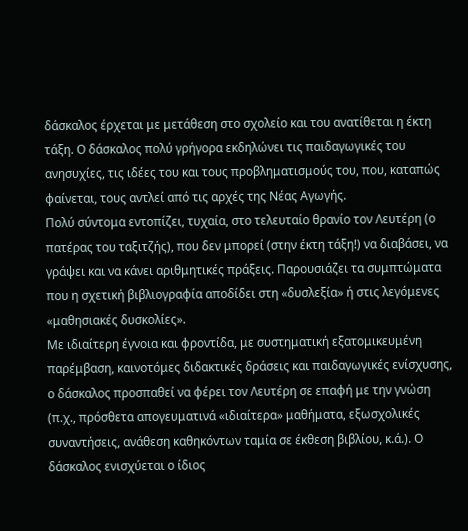δάσκαλος έρχεται με μετάθεση στο σχολείο και του ανατίθεται η έκτη τάξη. Ο δάσκαλος πολύ γρήγορα εκδηλώνει τις παιδαγωγικές του ανησυχίες, τις ιδέες του και τους προβληματισμούς του, που, καταπώς φαίνεται, τους αντλεί από τις αρχές της Νέας Αγωγής.
Πολύ σύντομα εντοπίζει, τυχαία, στο τελευταίο θρανίο τον Λευτέρη (ο πατέρας του ταξιτζής), που δεν μπορεί (στην έκτη τάξη!) να διαβάσει, να γράψει και να κάνει αριθμητικές πράξεις. Παρουσιάζει τα συμπτώματα που η σχετική βιβλιογραφία αποδίδει στη «δυσλεξία» ή στις λεγόμενες «μαθησιακές δυσκολίες».
Με ιδιαίτερη έγνοια και φροντίδα, με συστηματική εξατομικευμένη παρέμβαση, καινοτόμες διδακτικές δράσεις και παιδαγωγικές ενίσχυσης, ο δάσκαλος προσπαθεί να φέρει τον Λευτέρη σε επαφή με την γνώση (π.χ., πρόσθετα απογευματινά «ιδιαίτερα» μαθήματα, εξωσχολικές συναντήσεις, ανάθεση καθηκόντων ταμία σε έκθεση βιβλίου, κ.ά.). Ο δάσκαλος ενισχύεται ο ίδιος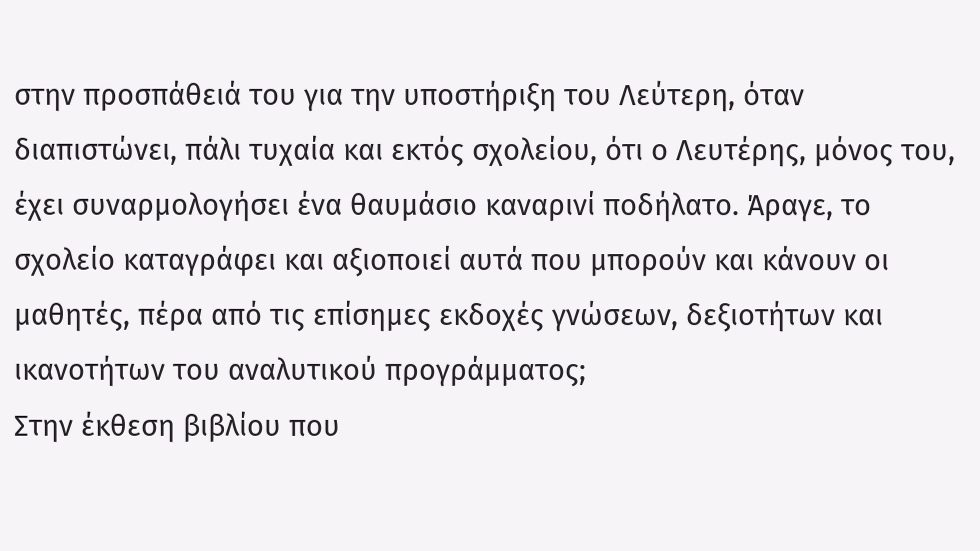στην προσπάθειά του για την υποστήριξη του Λεύτερη, όταν διαπιστώνει, πάλι τυχαία και εκτός σχολείου, ότι ο Λευτέρης, μόνος του, έχει συναρμολογήσει ένα θαυμάσιο καναρινί ποδήλατο. Άραγε, το σχολείο καταγράφει και αξιοποιεί αυτά που μπορούν και κάνουν οι μαθητές, πέρα από τις επίσημες εκδοχές γνώσεων, δεξιοτήτων και ικανοτήτων του αναλυτικού προγράμματος;
Στην έκθεση βιβλίου που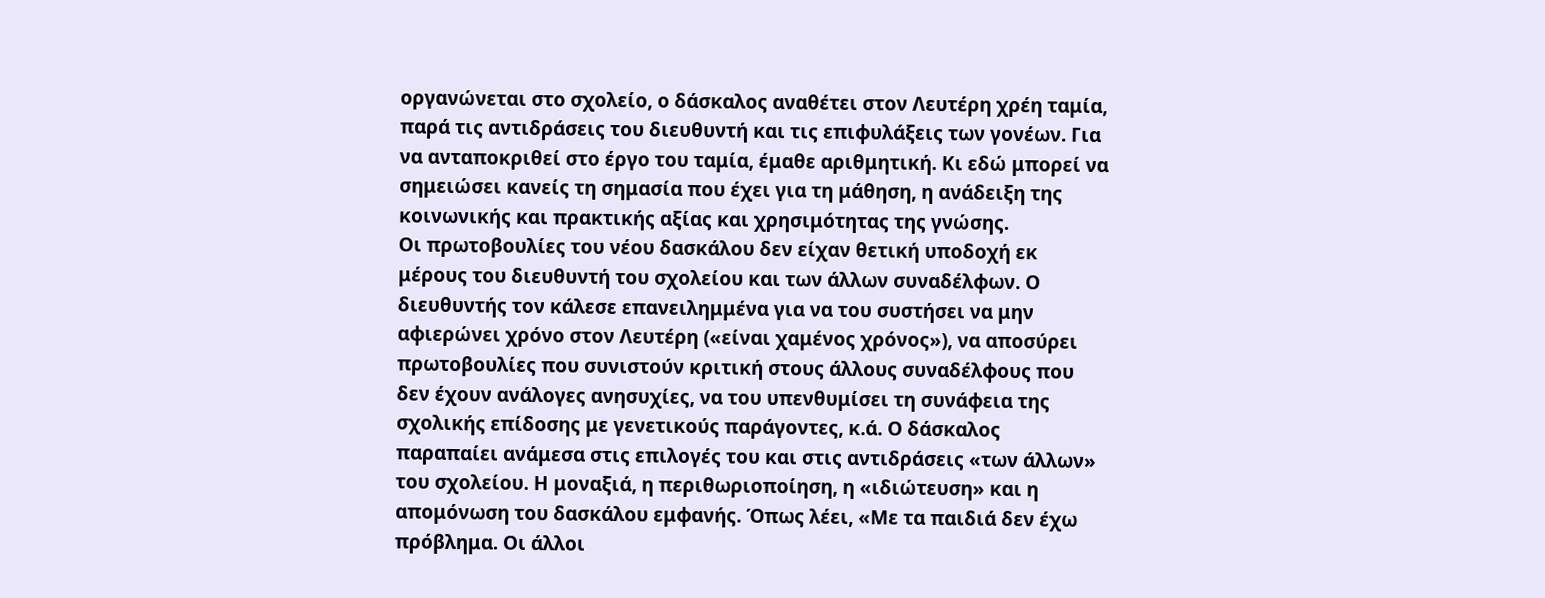οργανώνεται στο σχολείο, ο δάσκαλος αναθέτει στον Λευτέρη χρέη ταμία, παρά τις αντιδράσεις του διευθυντή και τις επιφυλάξεις των γονέων. Για να ανταποκριθεί στο έργο του ταμία, έμαθε αριθμητική. Κι εδώ μπορεί να σημειώσει κανείς τη σημασία που έχει για τη μάθηση, η ανάδειξη της κοινωνικής και πρακτικής αξίας και χρησιμότητας της γνώσης.
Οι πρωτοβουλίες του νέου δασκάλου δεν είχαν θετική υποδοχή εκ μέρους του διευθυντή του σχολείου και των άλλων συναδέλφων. Ο διευθυντής τον κάλεσε επανειλημμένα για να του συστήσει να μην αφιερώνει χρόνο στον Λευτέρη («είναι χαμένος χρόνος»), να αποσύρει πρωτοβουλίες που συνιστούν κριτική στους άλλους συναδέλφους που δεν έχουν ανάλογες ανησυχίες, να του υπενθυμίσει τη συνάφεια της σχολικής επίδοσης με γενετικούς παράγοντες, κ.ά. Ο δάσκαλος παραπαίει ανάμεσα στις επιλογές του και στις αντιδράσεις «των άλλων» του σχολείου. Η μοναξιά, η περιθωριοποίηση, η «ιδιώτευση» και η απομόνωση του δασκάλου εμφανής. Όπως λέει, «Με τα παιδιά δεν έχω πρόβλημα. Οι άλλοι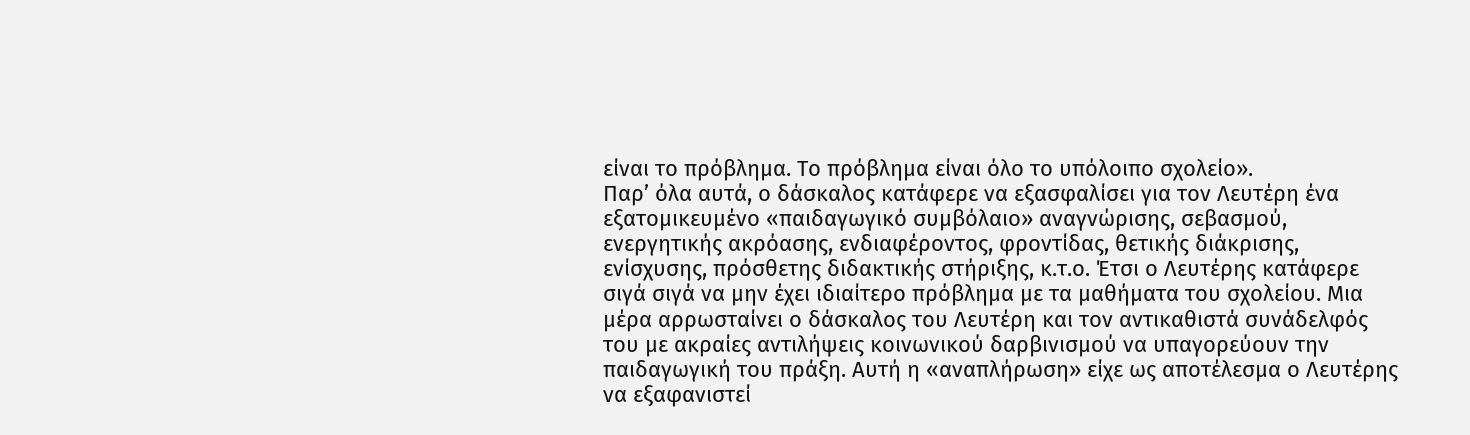είναι το πρόβλημα. Το πρόβλημα είναι όλο το υπόλοιπο σχολείο».
Παρ’ όλα αυτά, ο δάσκαλος κατάφερε να εξασφαλίσει για τον Λευτέρη ένα εξατομικευμένο «παιδαγωγικό συμβόλαιο» αναγνώρισης, σεβασμού, ενεργητικής ακρόασης, ενδιαφέροντος, φροντίδας, θετικής διάκρισης, ενίσχυσης, πρόσθετης διδακτικής στήριξης, κ.τ.ο. Έτσι ο Λευτέρης κατάφερε σιγά σιγά να μην έχει ιδιαίτερο πρόβλημα με τα μαθήματα του σχολείου. Μια μέρα αρρωσταίνει ο δάσκαλος του Λευτέρη και τον αντικαθιστά συνάδελφός του με ακραίες αντιλήψεις κοινωνικού δαρβινισμού να υπαγορεύουν την παιδαγωγική του πράξη. Αυτή η «αναπλήρωση» είχε ως αποτέλεσμα ο Λευτέρης να εξαφανιστεί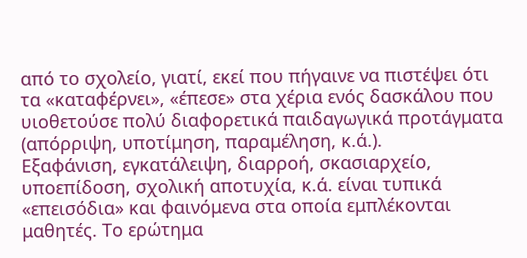από το σχολείο, γιατί, εκεί που πήγαινε να πιστέψει ότι τα «καταφέρνει», «έπεσε» στα χέρια ενός δασκάλου που υιοθετούσε πολύ διαφορετικά παιδαγωγικά προτάγματα (απόρριψη, υποτίμηση, παραμέληση, κ.ά.).
Εξαφάνιση, εγκατάλειψη, διαρροή, σκασιαρχείο, υποεπίδοση, σχολική αποτυχία, κ.ά. είναι τυπικά «επεισόδια» και φαινόμενα στα οποία εμπλέκονται μαθητές. Το ερώτημα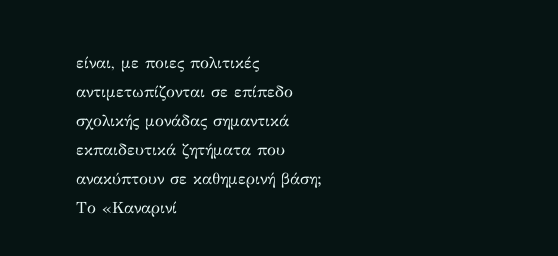είναι, με ποιες πολιτικές αντιμετωπίζονται σε επίπεδο σχολικής μονάδας σημαντικά εκπαιδευτικά ζητήματα που ανακύπτουν σε καθημερινή βάση;
Το «Καναρινί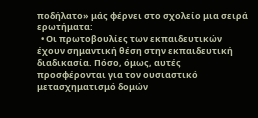ποδήλατο» μάς φέρνει στο σχολείο μια σειρά ερωτήματα:
  • Οι πρωτοβουλίες των εκπαιδευτικών έχουν σημαντική θέση στην εκπαιδευτική διαδικασία. Πόσο, όμως, αυτές προσφέρονται για τον ουσιαστικό μετασχηματισμό δομών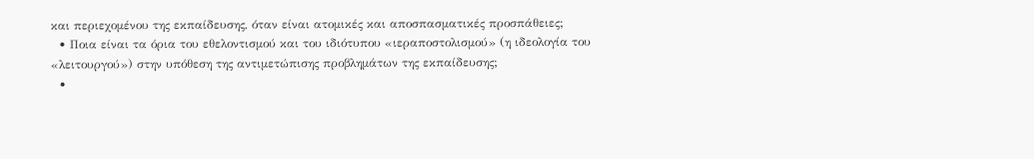και περιεχομένου της εκπαίδευσης, όταν είναι ατομικές και αποσπασματικές προσπάθειες;
  • Ποια είναι τα όρια του εθελοντισμού και του ιδιότυπου «ιεραποστολισμού» (η ιδεολογία του «λειτουργού») στην υπόθεση της αντιμετώπισης προβλημάτων της εκπαίδευσης;
  •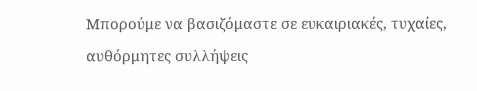Μπορούμε να βασιζόμαστε σε ευκαιριακές, τυχαίες, αυθόρμητες συλλήψεις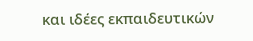και ιδέες εκπαιδευτικών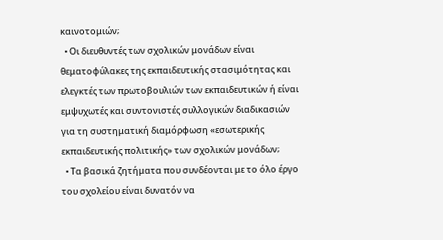καινοτομιών;
  • Οι διευθυντές των σχολικών μονάδων είναι θεματοφύλακες της εκπαιδευτικής στασιμότητας και ελεγκτές των πρωτοβουλιών των εκπαιδευτικών ή είναι εμψυχωτές και συντονιστές συλλογικών διαδικασιών για τη συστηματική διαμόρφωση «εσωτερικής εκπαιδευτικής πολιτικής» των σχολικών μονάδων;
  • Τα βασικά ζητήματα που συνδέονται με το όλο έργο του σχολείου είναι δυνατόν να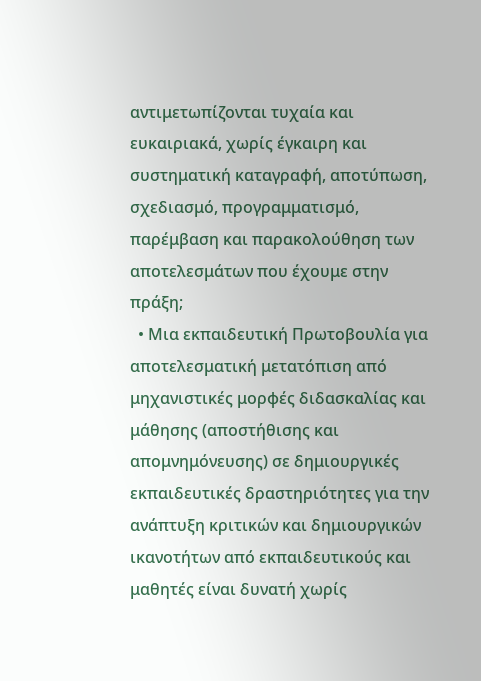αντιμετωπίζονται τυχαία και ευκαιριακά, χωρίς έγκαιρη και συστηματική καταγραφή, αποτύπωση, σχεδιασμό, προγραμματισμό, παρέμβαση και παρακολούθηση των αποτελεσμάτων που έχουμε στην πράξη;
  • Μια εκπαιδευτική Πρωτοβουλία για αποτελεσματική μετατόπιση από μηχανιστικές μορφές διδασκαλίας και μάθησης (αποστήθισης και απομνημόνευσης) σε δημιουργικές εκπαιδευτικές δραστηριότητες για την ανάπτυξη κριτικών και δημιουργικών ικανοτήτων από εκπαιδευτικούς και μαθητές είναι δυνατή χωρίς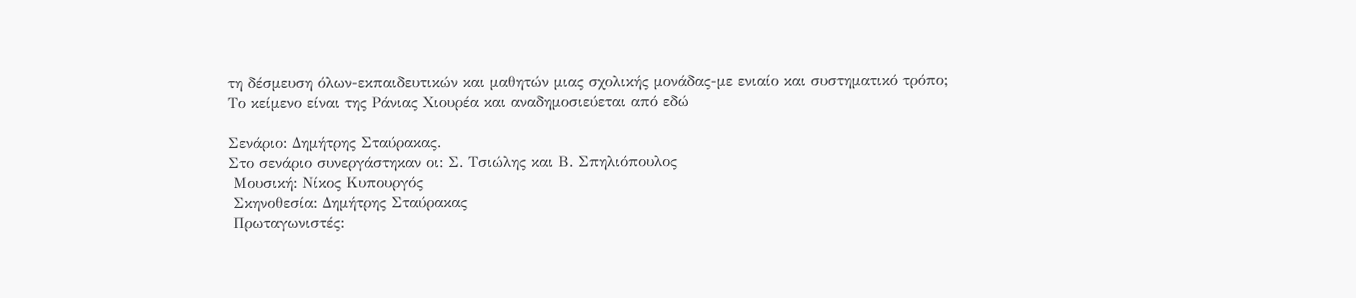τη δέσμευση όλων-εκπαιδευτικών και μαθητών μιας σχολικής μονάδας-με ενιαίο και συστηματικό τρόπο;
Το κείμενο είναι της Ράνιας Χιουρέα και αναδημοσιεύεται από εδώ

Σενάριο: Δημήτρης Σταύρακας.
Στο σενάριο συνεργάστηκαν οι: Σ. Τσιώλης και Β. Σπηλιόπουλος
 Μουσική: Νίκος Κυπουργός
 Σκηνοθεσία: Δημήτρης Σταύρακας
 Πρωταγωνιστές: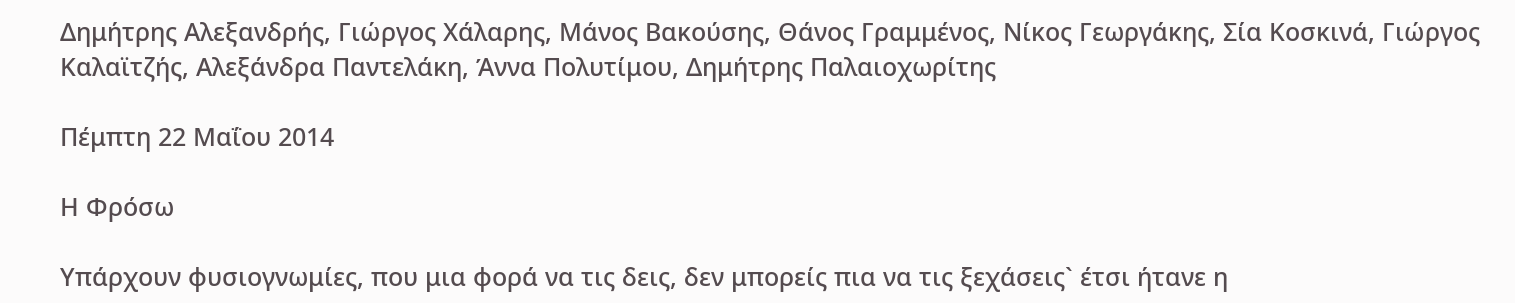Δημήτρης Αλεξανδρής, Γιώργος Χάλαρης, Μάνος Βακούσης, Θάνος Γραμμένος, Νίκος Γεωργάκης, Σία Κοσκινά, Γιώργος Καλαϊτζής, Αλεξάνδρα Παντελάκη, Άννα Πολυτίμου, Δημήτρης Παλαιοχωρίτης

Πέμπτη 22 Μαΐου 2014

Η Φρόσω

Υπάρχουν φυσιογνωμίες, που μια φορά να τις δεις, δεν μπορείς πια να τις ξεχάσεις` έτσι ήτανε η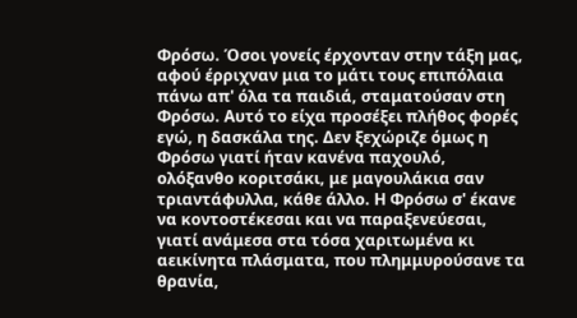Φρόσω. Όσοι γονείς έρχονταν στην τάξη μας, αφού έρριχναν μια το μάτι τους επιπόλαια πάνω απ' όλα τα παιδιά, σταματούσαν στη Φρόσω. Αυτό το είχα προσέξει πλήθος φορές εγώ, η δασκάλα της. Δεν ξεχώριζε όμως η Φρόσω γιατί ήταν κανένα παχουλό, ολόξανθο κοριτσάκι, με μαγουλάκια σαν τριαντάφυλλα, κάθε άλλο. Η Φρόσω σ' έκανε να κοντοστέκεσαι και να παραξενεύεσαι, γιατί ανάμεσα στα τόσα χαριτωμένα κι αεικίνητα πλάσματα, που πλημμυρούσανε τα θρανία,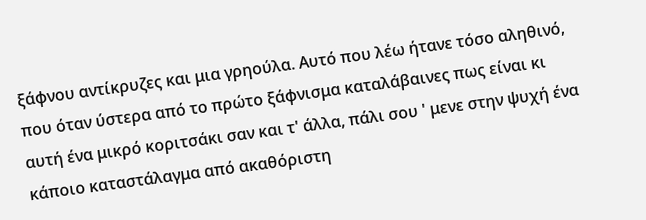ξάφνου αντίκρυζες και μια γρηούλα. Αυτό που λέω ήτανε τόσο αληθινό, που όταν ύστερα από το πρώτο ξάφνισμα καταλάβαινες πως είναι κι αυτή ένα μικρό κοριτσάκι σαν και τ' άλλα, πάλι σου ' μενε στην ψυχή ένα κάποιο καταστάλαγμα από ακαθόριστη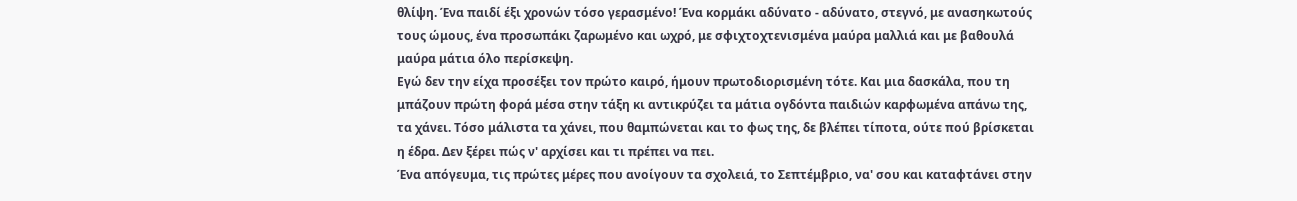θλίψη. Ένα παιδί έξι χρονών τόσο γερασμένο! Ένα κορμάκι αδύνατο - αδύνατο, στεγνό, με ανασηκωτούς τους ώμους, ένα προσωπάκι ζαρωμένο και ωχρό, με σφιχτοχτενισμένα μαύρα μαλλιά και με βαθουλά μαύρα μάτια όλο περίσκεψη.
Εγώ δεν την είχα προσέξει τον πρώτο καιρό, ήμουν πρωτοδιορισμένη τότε. Και μια δασκάλα, που τη μπάζουν πρώτη φορά μέσα στην τάξη κι αντικρύζει τα μάτια ογδόντα παιδιών καρφωμένα απάνω της, τα χάνει. Τόσο μάλιστα τα χάνει, που θαμπώνεται και το φως της, δε βλέπει τίποτα, ούτε πού βρίσκεται η έδρα. Δεν ξέρει πώς ν' αρχίσει και τι πρέπει να πει.
Ένα απόγευμα, τις πρώτες μέρες που ανοίγουν τα σχολειά, το Σεπτέμβριο, να' σου και καταφτάνει στην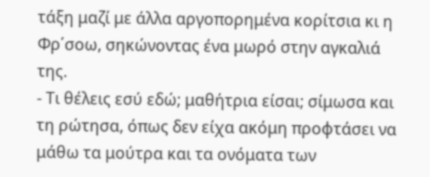τάξη μαζί με άλλα αργοπορημένα κορίτσια κι η Φρ΄σοω, σηκώνοντας ένα μωρό στην αγκαλιά της.
- Τι θέλεις εσύ εδώ; μαθήτρια είσαι; σίμωσα και τη ρώτησα, όπως δεν είχα ακόμη προφτάσει να μάθω τα μούτρα και τα ονόματα των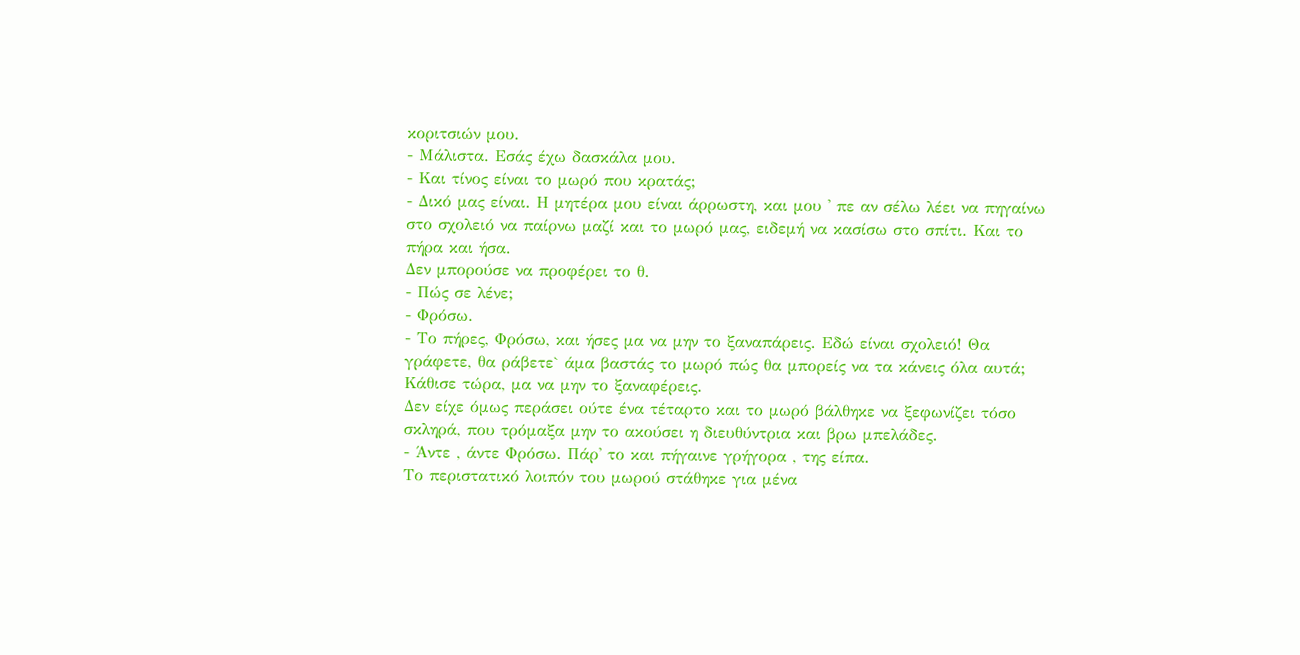κοριτσιών μου.
- Μάλιστα. Εσάς έχω δασκάλα μου.
- Και τίνος είναι το μωρό που κρατάς;
- Δικό μας είναι. Η μητέρα μου είναι άρρωστη, και μου ' πε αν σέλω λέει να πηγαίνω στο σχολειό να παίρνω μαζί και το μωρό μας, ειδεμή να κασίσω στο σπίτι. Και το πήρα και ήσα.
Δεν μπορούσε να προφέρει το θ.
- Πώς σε λένε;
- Φρόσω.
- Το πήρες, Φρόσω, και ήσες μα να μην το ξαναπάρεις. Εδώ είναι σχολειό! Θα γράφετε, θα ράβετε` άμα βαστάς το μωρό πώς θα μπορείς να τα κάνεις όλα αυτά; Κάθισε τώρα, μα να μην το ξαναφέρεις.
Δεν είχε όμως περάσει ούτε ένα τέταρτο και το μωρό βάλθηκε να ξεφωνίζει τόσο σκληρά, που τρόμαξα μην το ακούσει η διευθύντρια και βρω μπελάδες.
- Άντε , άντε Φρόσω. Πάρ' το και πήγαινε γρήγορα , της είπα.
Το περιστατικό λοιπόν του μωρού στάθηκε για μένα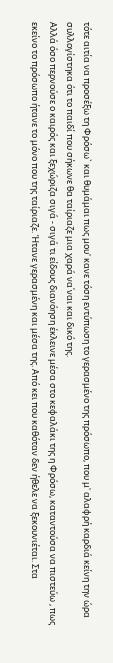τότε αιτία να προσέξω τη Φρόσω` και θυμάμαι πως μου' κανε τόση εντύπωση το γερασμένο της πρόσωπο, που μ' αλαφρή καρδιά κείνη την ώρα συλλογίστηκα ότι το παιδί που σήκωνε θα ταίριαζε μια χαρά να΄ναι και δικό της.
Αλλά όσο περνούσε ο καιρός και ξεχώριζα σιγά - σιγά τι είδους διανόηση έκλεινε μέσα στο κεφαλάκι της η Φρόσω, καταντούσα να πιστεύω , πως εκείνο το πρόσωπο ήτανε το μόνο που της ταίριαζε. Ήτανε γερασμένη και μέσα της. Από κει που καθόταν δεν ήθελε να ξεκουνιέται. Στα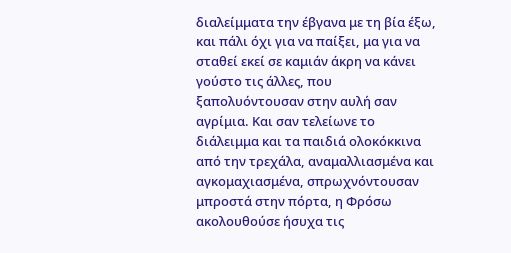διαλείμματα την έβγανα με τη βία έξω, και πάλι όχι για να παίξει, μα για να σταθεί εκεί σε καμιάν άκρη να κάνει γούστο τις άλλες, που ξαπολυόντουσαν στην αυλή σαν αγρίμια. Και σαν τελείωνε το διάλειμμα και τα παιδιά ολοκόκκινα από την τρεχάλα, αναμαλλιασμένα και αγκομαχιασμένα, σπρωχνόντουσαν μπροστά στην πόρτα, η Φρόσω ακολουθούσε ήσυχα τις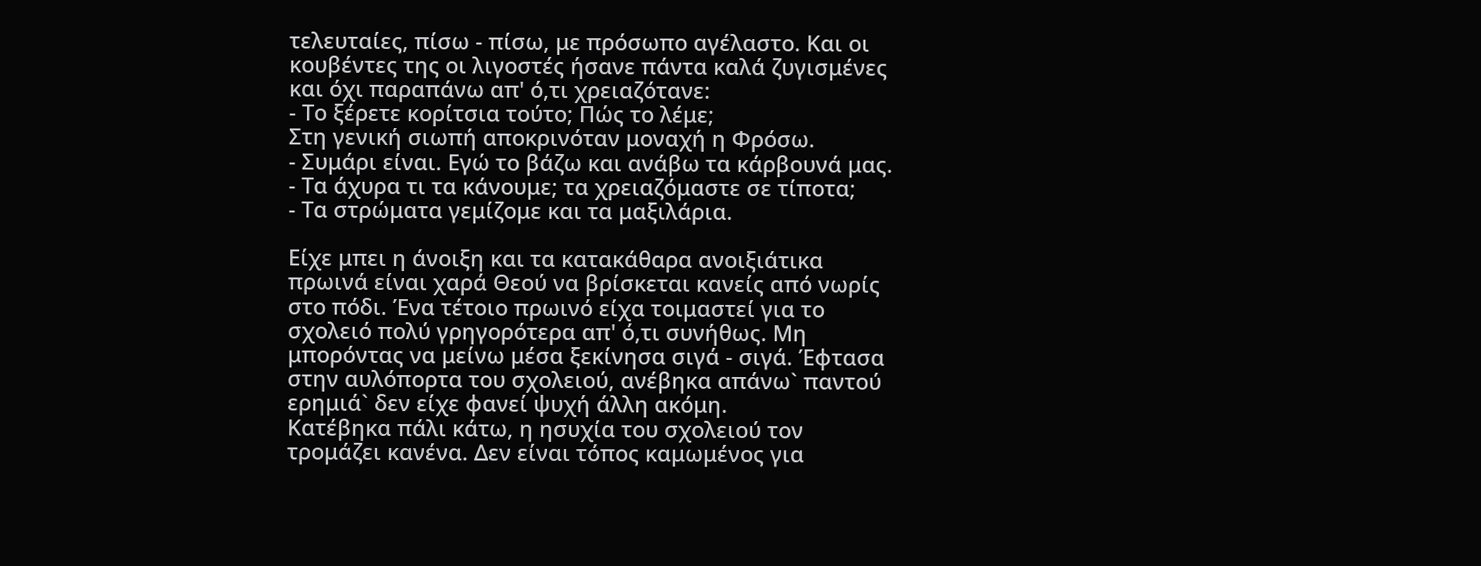τελευταίες, πίσω - πίσω, με πρόσωπο αγέλαστο. Και οι κουβέντες της οι λιγοστές ήσανε πάντα καλά ζυγισμένες και όχι παραπάνω απ' ό,τι χρειαζότανε:
- Το ξέρετε κορίτσια τούτο; Πώς το λέμε;
Στη γενική σιωπή αποκρινόταν μοναχή η Φρόσω.
- Συμάρι είναι. Εγώ το βάζω και ανάβω τα κάρβουνά μας.
- Τα άχυρα τι τα κάνουμε; τα χρειαζόμαστε σε τίποτα;
- Τα στρώματα γεμίζομε και τα μαξιλάρια.

Είχε μπει η άνοιξη και τα κατακάθαρα ανοιξιάτικα πρωινά είναι χαρά Θεού να βρίσκεται κανείς από νωρίς στο πόδι. Ένα τέτοιο πρωινό είχα τοιμαστεί για το σχολειό πολύ γρηγορότερα απ' ό,τι συνήθως. Μη μπορόντας να μείνω μέσα ξεκίνησα σιγά - σιγά. Έφτασα στην αυλόπορτα του σχολειού, ανέβηκα απάνω` παντού ερημιά` δεν είχε φανεί ψυχή άλλη ακόμη.
Κατέβηκα πάλι κάτω, η ησυχία του σχολειού τον τρομάζει κανένα. Δεν είναι τόπος καμωμένος για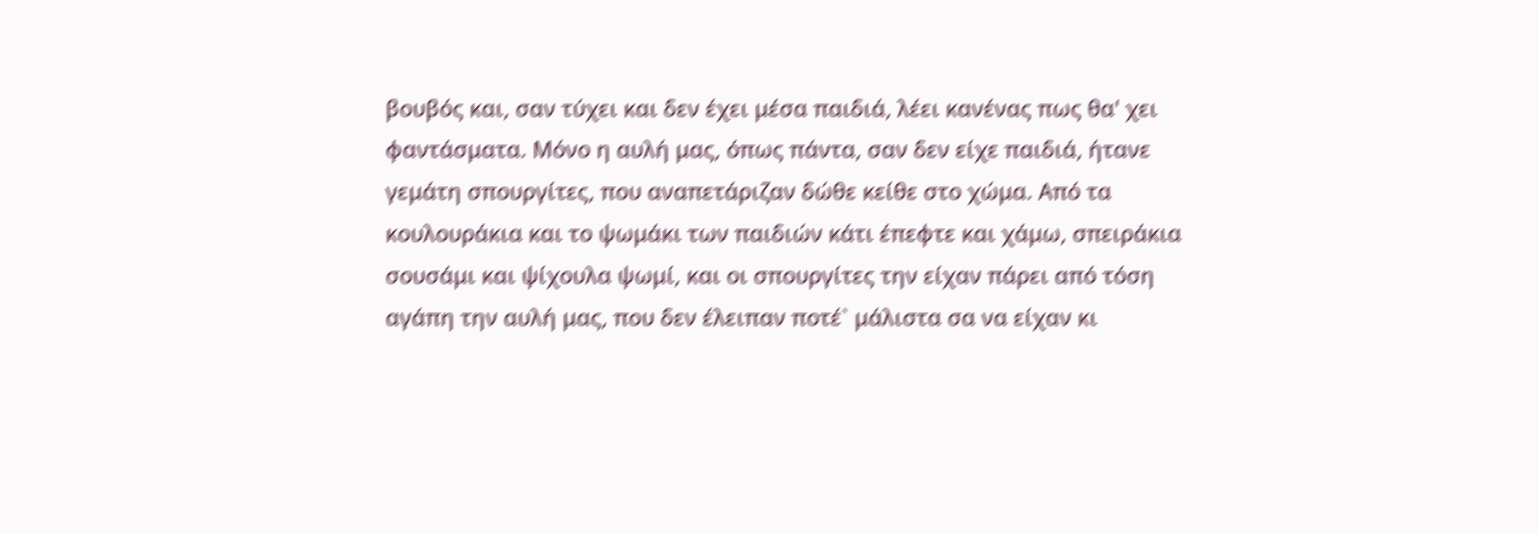βουβός και, σαν τύχει και δεν έχει μέσα παιδιά, λέει κανένας πως θα' χει φαντάσματα. Μόνο η αυλή μας, όπως πάντα, σαν δεν είχε παιδιά, ήτανε γεμάτη σπουργίτες, που αναπετάριζαν δώθε κείθε στο χώμα. Από τα κουλουράκια και το ψωμάκι των παιδιών κάτι έπεφτε και χάμω, σπειράκια σουσάμι και ψίχουλα ψωμί, και οι σπουργίτες την είχαν πάρει από τόση αγάπη την αυλή μας, που δεν έλειπαν ποτέ` μάλιστα σα να είχαν κι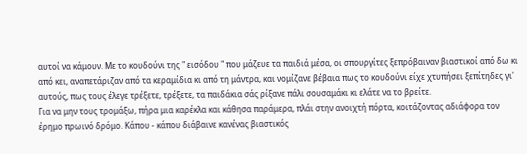αυτοί να κάμουν. Με το κουδούνι της " εισόδου " που μάζευε τα παιδιά μέσα, οι σπουργίτες ξεπρόβαιναν βιαστικοί από δω κι από κει, αναπετάριζαν από τα κεραμίδια κι από τη μάντρα, και νομίζανε βέβαια πως το κουδούνι είχε χτυπήσει ξεπίτηδες γι' αυτούς, πως τους έλεγε τρέξετε, τρέξετε, τα παιδάκια σάς ρίξανε πάλι σουσαμάκι κι ελάτε να το βρείτε.
Για να μην τους τρομάξω, πήρα μια καρέκλα και κάθησα παράμερα, πλάι στην ανοιχτή πόρτα, κοιτάζοντας αδιάφορα τον έρημο πρωινό δρόμο. Κάπου - κάπου διάβαινε κανένας βιαστικός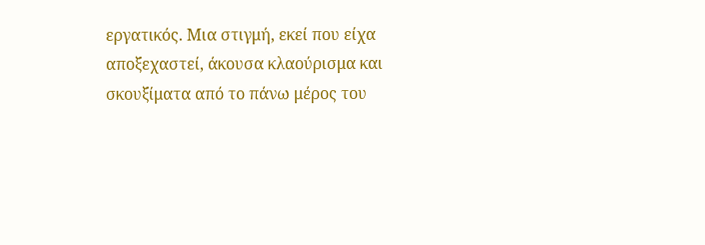εργατικός. Μια στιγμή, εκεί που είχα αποξεχαστεί, άκουσα κλαούρισμα και σκουξίματα από το πάνω μέρος του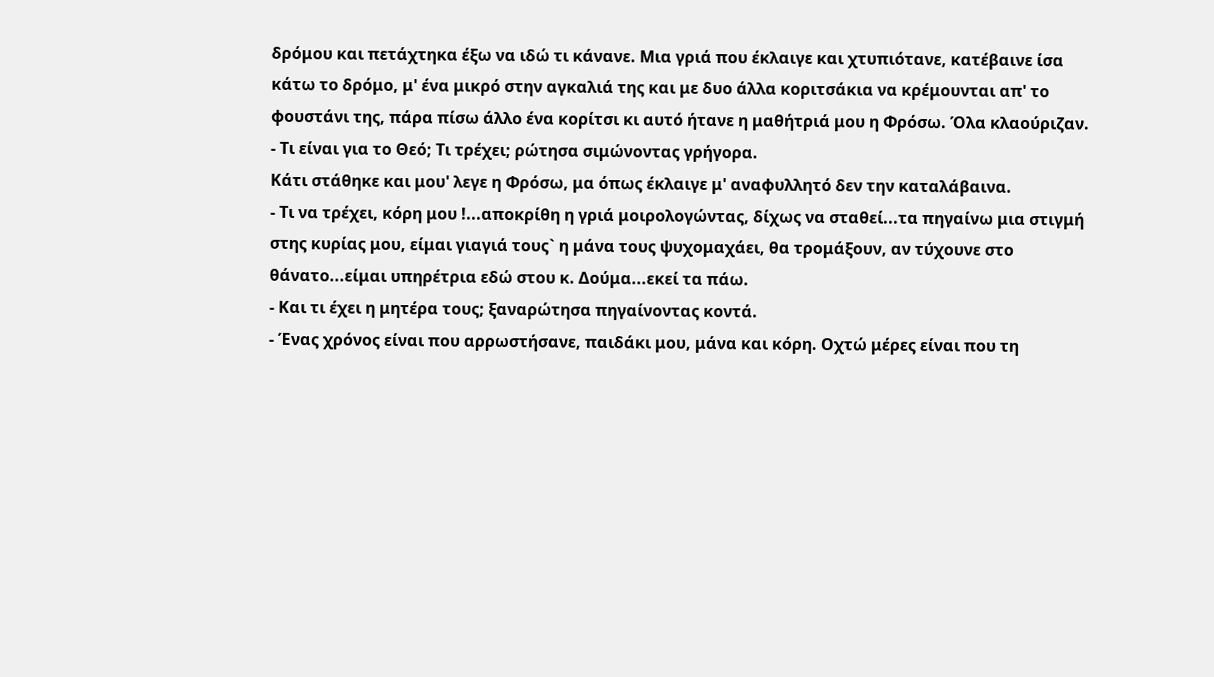δρόμου και πετάχτηκα έξω να ιδώ τι κάνανε. Μια γριά που έκλαιγε και χτυπιότανε, κατέβαινε ίσα κάτω το δρόμο, μ' ένα μικρό στην αγκαλιά της και με δυο άλλα κοριτσάκια να κρέμουνται απ' το φουστάνι της, πάρα πίσω άλλο ένα κορίτσι κι αυτό ήτανε η μαθήτριά μου η Φρόσω. Όλα κλαούριζαν.
- Τι είναι για το Θεό; Τι τρέχει; ρώτησα σιμώνοντας γρήγορα.
Κάτι στάθηκε και μου' λεγε η Φρόσω, μα όπως έκλαιγε μ' αναφυλλητό δεν την καταλάβαινα.
- Τι να τρέχει, κόρη μου !...αποκρίθη η γριά μοιρολογώντας, δίχως να σταθεί...τα πηγαίνω μια στιγμή στης κυρίας μου, είμαι γιαγιά τους` η μάνα τους ψυχομαχάει, θα τρομάξουν, αν τύχουνε στο θάνατο...είμαι υπηρέτρια εδώ στου κ. Δούμα...εκεί τα πάω.
- Και τι έχει η μητέρα τους; ξαναρώτησα πηγαίνοντας κοντά.
- Ένας χρόνος είναι που αρρωστήσανε, παιδάκι μου, μάνα και κόρη. Οχτώ μέρες είναι που τη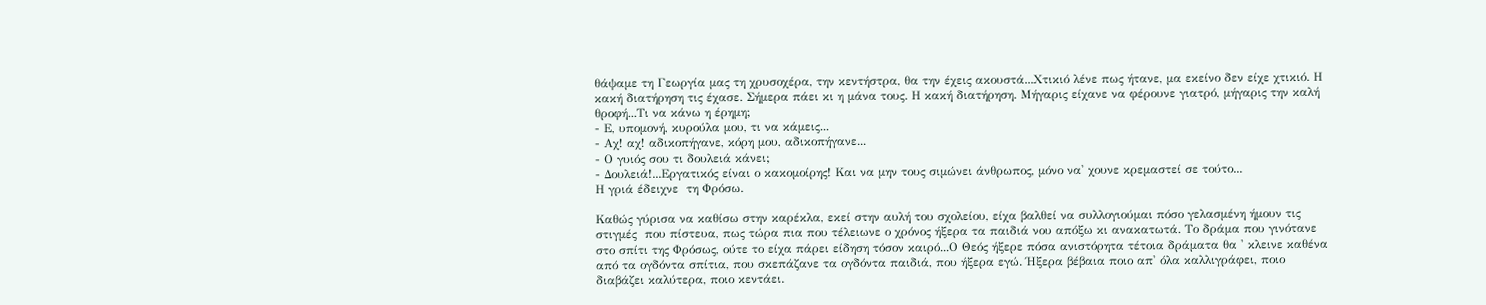θάψαμε τη Γεωργία μας τη χρυσοχέρα, την κεντήστρα, θα την έχεις ακουστά...Χτικιό λένε πως ήτανε, μα εκείνο δεν είχε χτικιό. Η κακή διατήρηση τις έχασε. Σήμερα πάει κι η μάνα τους. Η κακή διατήρηση. Μήγαρις είχανε να φέρουνε γιατρό, μήγαρις την καλή θροφή...Τι να κάνω η έρημη;
- Ε, υπομονή, κυρούλα μου, τι να κάμεις...
- Αχ! αχ! αδικοπήγανε, κόρη μου, αδικοπήγανε...
- Ο γυιός σου τι δουλειά κάνει;
- Δουλειά!...Εργατικός είναι ο κακομοίρης! Και να μην τους σιμώνει άνθρωπος, μόνο να' χουνε κρεμαστεί σε τούτο...
Η γριά έδειχνε  τη Φρόσω.

Καθώς γύρισα να καθίσω στην καρέκλα, εκεί στην αυλή του σχολείου, είχα βαλθεί να συλλογιούμαι πόσο γελασμένη ήμουν τις στιγμές  που πίστευα, πως τώρα πια που τέλειωνε ο χρόνος ήξερα τα παιδιά νου απόξω κι ανακατωτά. Το δράμα που γινότανε στο σπίτι της Φρόσως, ούτε το είχα πάρει είδηση τόσον καιρό...Ο Θεός ήξερε πόσα ανιστόρητα τέτοια δράματα θα ' κλεινε καθένα από τα ογδόντα σπίτια, που σκεπάζανε τα ογδόντα παιδιά, που ήξερα εγώ. Ήξερα βέβαια ποιο απ' όλα καλλιγράφει, ποιο διαβάζει καλύτερα, ποιο κεντάει.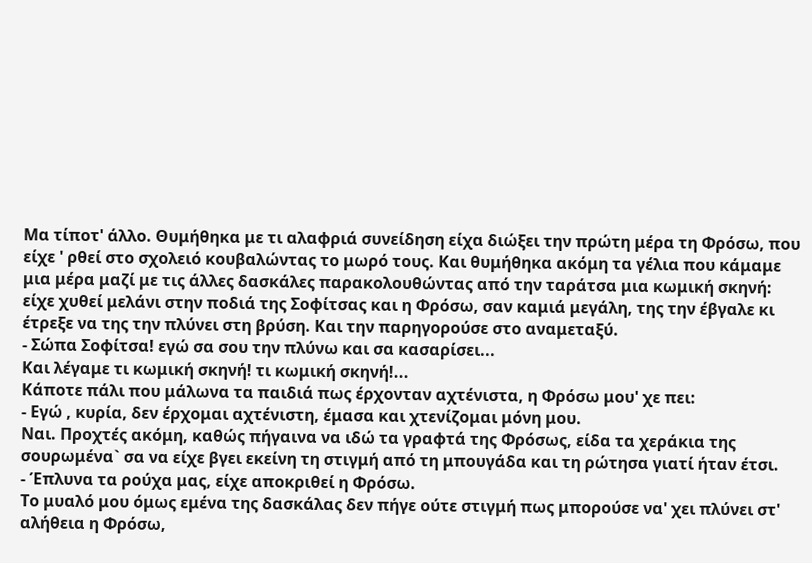Μα τίποτ' άλλο. Θυμήθηκα με τι αλαφριά συνείδηση είχα διώξει την πρώτη μέρα τη Φρόσω, που είχε ' ρθεί στο σχολειό κουβαλώντας το μωρό τους. Και θυμήθηκα ακόμη τα γέλια που κάμαμε μια μέρα μαζί με τις άλλες δασκάλες παρακολουθώντας από την ταράτσα μια κωμική σκηνή: είχε χυθεί μελάνι στην ποδιά της Σοφίτσας και η Φρόσω, σαν καμιά μεγάλη, της την έβγαλε κι έτρεξε να της την πλύνει στη βρύση. Και την παρηγορούσε στο αναμεταξύ.
- Σώπα Σοφίτσα! εγώ σα σου την πλύνω και σα κασαρίσει...
Και λέγαμε τι κωμική σκηνή! τι κωμική σκηνή!...
Κάποτε πάλι που μάλωνα τα παιδιά πως έρχονταν αχτένιστα, η Φρόσω μου' χε πει:
- Εγώ , κυρία, δεν έρχομαι αχτένιστη, έμασα και χτενίζομαι μόνη μου.
Ναι. Προχτές ακόμη, καθώς πήγαινα να ιδώ τα γραφτά της Φρόσως, είδα τα χεράκια της σουρωμένα` σα να είχε βγει εκείνη τη στιγμή από τη μπουγάδα και τη ρώτησα γιατί ήταν έτσι.
- Έπλυνα τα ρούχα μας, είχε αποκριθεί η Φρόσω.
Το μυαλό μου όμως εμένα της δασκάλας δεν πήγε ούτε στιγμή πως μπορούσε να' χει πλύνει στ' αλήθεια η Φρόσω,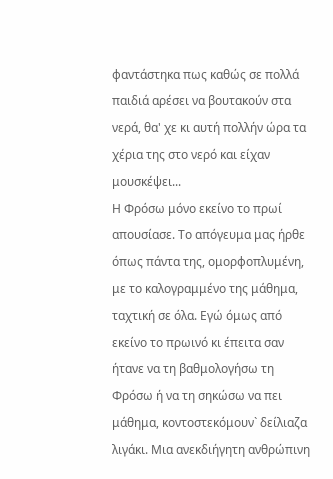φαντάστηκα πως καθώς σε πολλά παιδιά αρέσει να βουτακούν στα νερά, θα' χε κι αυτή πολλήν ώρα τα χέρια της στο νερό και είχαν μουσκέψει...
Η Φρόσω μόνο εκείνο το πρωί απουσίασε. Το απόγευμα μας ήρθε όπως πάντα της, ομορφοπλυμένη, με το καλογραμμένο της μάθημα, ταχτική σε όλα. Εγώ όμως από εκείνο το πρωινό κι έπειτα σαν ήτανε να τη βαθμολογήσω τη Φρόσω ή να τη σηκώσω να πει μάθημα, κοντοστεκόμουν` δείλιαζα λιγάκι. Μια ανεκδιήγητη ανθρώπινη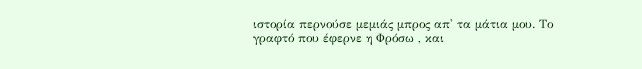ιστορία περνούσε μεμιάς μπρος απ' τα μάτια μου. Το γραφτό που έφερνε η Φρόσω , και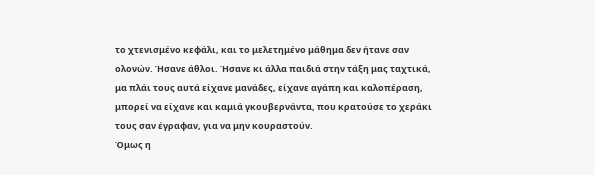το χτενισμένο κεφάλι, και το μελετημένο μάθημα δεν ήτανε σαν ολονών. Ήσανε άθλοι. Ήσανε κι άλλα παιδιά στην τάξη μας ταχτικά, μα πλάι τους αυτά είχανε μανάδες, είχανε αγάπη και καλοπέραση, μπορεί να είχανε και καμιά γκουβερνάντα, που κρατούσε το χεράκι τους σαν έγραφαν, για να μην κουραστούν.
Όμως η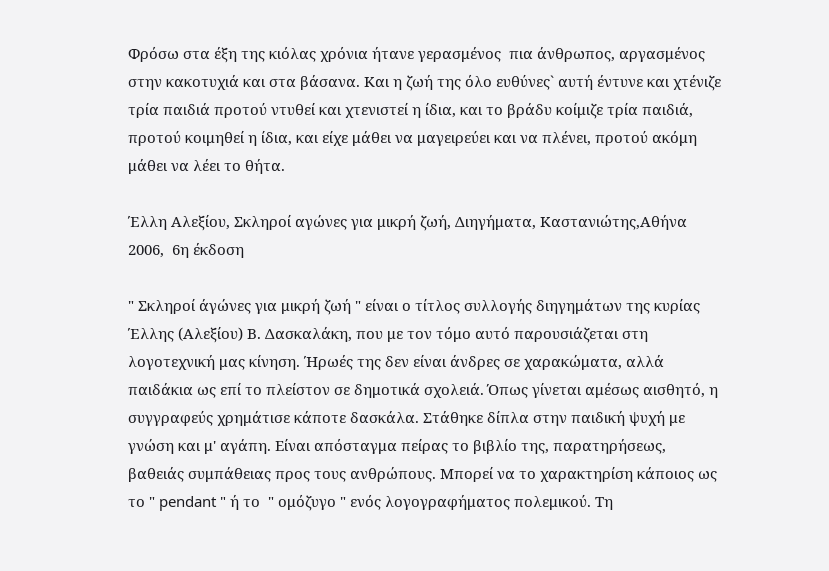Φρόσω στα έξη της κιόλας χρόνια ήτανε γερασμένος  πια άνθρωπος, αργασμένος στην κακοτυχιά και στα βάσανα. Και η ζωή της όλο ευθύνες` αυτή έντυνε και χτένιζε τρία παιδιά προτού ντυθεί και χτενιστεί η ίδια, και το βράδυ κοίμιζε τρία παιδιά, προτού κοιμηθεί η ίδια, και είχε μάθει να μαγειρεύει και να πλένει, προτού ακόμη μάθει να λέει το θήτα.

Έλλη Αλεξίου, Σκληροί αγώνες για μικρή ζωή, Διηγήματα, Καστανιώτης,Αθήνα 2006,  6η έκδοση

" Σκληροί άγώνες για μικρή ζωή " είναι ο τίτλος συλλογής διηγημάτων της κυρίας Έλλης (Αλεξίου) Β. Δασκαλάκη, που με τον τόμο αυτό παρουσιάζεται στη λογοτεχνική μας κίνηση. Ήρωές της δεν είναι άνδρες σε χαρακώματα, αλλά παιδάκια ως επί το πλείστον σε δημοτικά σχολειά. Όπως γίνεται αμέσως αισθητό, η συγγραφεύς χρημάτισε κάποτε δασκάλα. Στάθηκε δίπλα στην παιδική ψυχή με γνώση και μ' αγάπη. Είναι απόσταγμα πείρας το βιβλίο της, παρατηρήσεως, βαθειάς συμπάθειας προς τους ανθρώπους. Μπορεί να το χαρακτηρίση κάποιος ως το " pendant " ή το  " ομόζυγο " ενός λογογραφήματος πολεμικού. Τη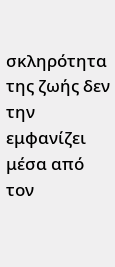σκληρότητα της ζωής δεν την εμφανίζει μέσα από τον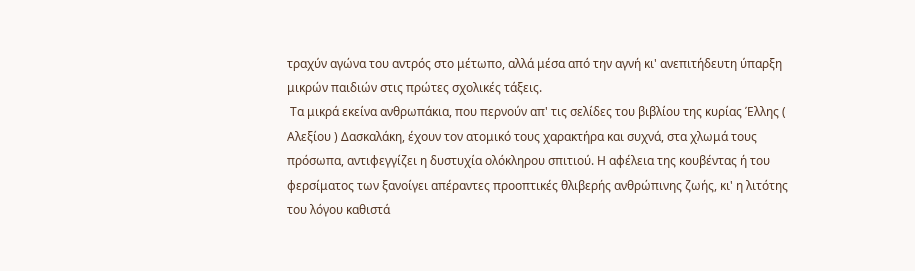τραχύν αγώνα του αντρός στο μέτωπο, αλλά μέσα από την αγνή κι' ανεπιτήδευτη ύπαρξη μικρών παιδιών στις πρώτες σχολικές τάξεις.
 Τα μικρά εκείνα ανθρωπάκια, που περνούν απ' τις σελίδες του βιβλίου της κυρίας Έλλης ( Αλεξίου ) Δασκαλάκη, έχουν τον ατομικό τους χαρακτήρα και συχνά, στα χλωμά τους πρόσωπα, αντιφεγγίζει η δυστυχία ολόκληρου σπιτιού. Η αφέλεια της κουβέντας ή του φερσίματος των ξανοίγει απέραντες προοπτικές θλιβερής ανθρώπινης ζωής, κι' η λιτότης του λόγου καθιστά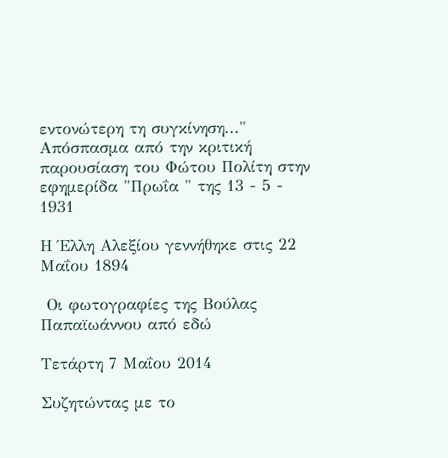εντονώτερη τη συγκίνηση..."
Απόσπασμα από την κριτική παρουσίαση του Φώτου Πολίτη στην εφημερίδα "Πρωΐα " της 13 - 5 - 1931

Η Έλλη Αλεξίου γεννήθηκε στις 22 Μαΐου 1894

 Οι φωτογραφίες της Βούλας Παπαϊωάννου από εδώ

Τετάρτη 7 Μαΐου 2014

Συζητώντας με το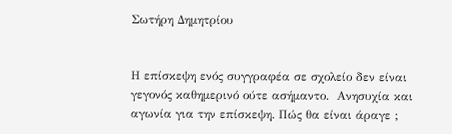Σωτήρη Δημητρίου


Η επίσκεψη ενός συγγραφέα σε σχολείο δεν είναι γεγονός καθημερινό ούτε ασήμαντο.  Ανησυχία και αγωνία για την επίσκεψη. Πώς θα είναι άραγε ;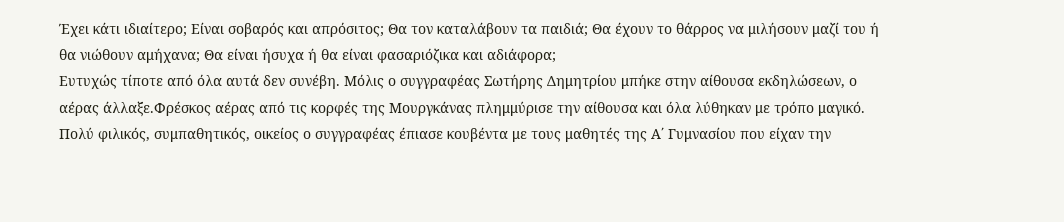Έχει κάτι ιδιαίτερο; Είναι σοβαρός και απρόσιτος; Θα τον καταλάβουν τα παιδιά; Θα έχουν το θάρρος να μιλήσουν μαζί του ή θα νιώθουν αμήχανα; Θα είναι ήσυχα ή θα είναι φασαριόζικα και αδιάφορα;
Ευτυχώς τίποτε από όλα αυτά δεν συνέβη. Μόλις ο συγγραφέας Σωτήρης Δημητρίου μπήκε στην αίθουσα εκδηλώσεων, ο αέρας άλλαξε.Φρέσκος αέρας από τις κορφές της Μουργκάνας πλημμύρισε την αίθουσα και όλα λύθηκαν με τρόπο μαγικό.
Πολύ φιλικός, συμπαθητικός, οικείος ο συγγραφέας έπιασε κουβέντα με τους μαθητές της Α΄ Γυμνασίου που είχαν την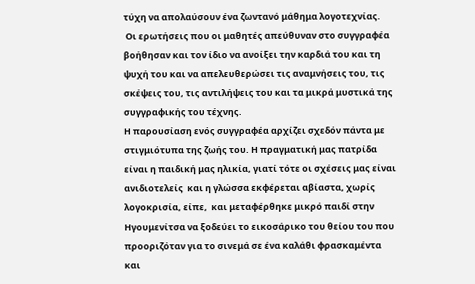τύχη να απολαύσουν ένα ζωντανό μάθημα λογοτεχνίας.
 Οι ερωτήσεις που οι μαθητές απεύθυναν στο συγγραφέα βοήθησαν και τον ίδιο να ανοίξει την καρδιά του και τη ψυχή του και να απελευθερώσει τις αναμνήσεις του, τις σκέψεις του, τις αντιλήψεις του και τα μικρά μυστικά της συγγραφικής του τέχνης.
Η παρουσίαση ενός συγγραφέα αρχίζει σχεδόν πάντα με στιγμιότυπα της ζωής του. Η πραγματική μας πατρίδα είναι η παιδική μας ηλικία, γιατί τότε οι σχέσεις μας είναι ανιδιοτελείς  και η γλώσσα εκφέρεται αβίαστα, χωρίς λογοκρισία, είπε,  και μεταφέρθηκε μικρό παιδί στην Ηγουμενίτσα να ξοδεύει το εικοσάρικο του θείου του που προοριζόταν για το σινεμά σε ένα καλάθι φρασκαμέντα και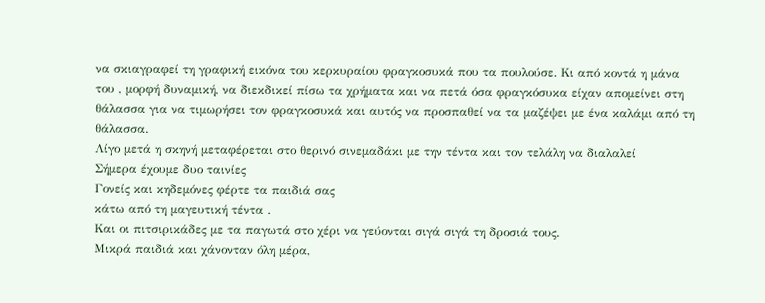να σκιαγραφεί τη γραφική εικόνα του κερκυραίου φραγκοσυκά που τα πουλούσε. Κι από κοντά η μάνα του , μορφή δυναμική, να διεκδικεί πίσω τα χρήματα και να πετά όσα φραγκόσυκα είχαν απομείνει στη θάλασσα για να τιμωρήσει τον φραγκοσυκά και αυτός να προσπαθεί να τα μαζέψει με ένα καλάμι από τη θάλασσα.
Λίγο μετά η σκηνή μεταφέρεται στο θερινό σινεμαδάκι με την τέντα και τον τελάλη να διαλαλεί
Σήμερα έχουμε δυο ταινίες
Γονείς και κηδεμόνες φέρτε τα παιδιά σας
κάτω από τη μαγευτική τέντα .
Και οι πιτσιρικάδες με τα παγωτά στο χέρι να γεύονται σιγά σιγά τη δροσιά τους.
Μικρά παιδιά και χάνονταν όλη μέρα,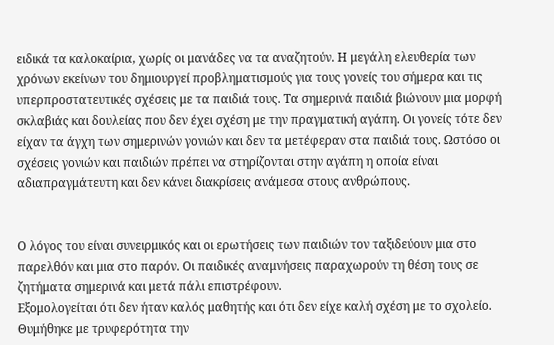ειδικά τα καλοκαίρια, χωρίς οι μανάδες να τα αναζητούν. Η μεγάλη ελευθερία των χρόνων εκείνων του δημιουργεί προβληματισμούς για τους γονείς του σήμερα και τις υπερπροστατευτικές σχέσεις με τα παιδιά τους. Τα σημερινά παιδιά βιώνουν μια μορφή σκλαβιάς και δουλείας που δεν έχει σχέση με την πραγματική αγάπη. Οι γονείς τότε δεν είχαν τα άγχη των σημερινών γονιών και δεν τα μετέφεραν στα παιδιά τους. Ωστόσο οι σχέσεις γονιών και παιδιών πρέπει να στηρίζονται στην αγάπη η οποία είναι αδιαπραγμάτευτη και δεν κάνει διακρίσεις ανάμεσα στους ανθρώπους.


Ο λόγος του είναι συνειρμικός και οι ερωτήσεις των παιδιών τον ταξιδεύουν μια στο παρελθόν και μια στο παρόν. Οι παιδικές αναμνήσεις παραχωρούν τη θέση τους σε ζητήματα σημερινά και μετά πάλι επιστρέφουν.
Εξομολογείται ότι δεν ήταν καλός μαθητής και ότι δεν είχε καλή σχέση με το σχολείο. Θυμήθηκε με τρυφερότητα την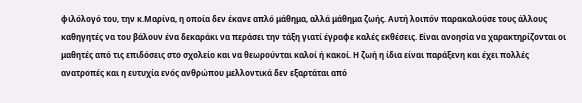φιλόλογό του, την κ.Μαρίνα, η οποία δεν έκανε απλό μάθημα, αλλά μάθημα ζωής. Αυτή λοιπόν παρακαλούσε τους άλλους καθηγητές να του βάλουν ένα δεκαράκι να περάσει την τάξη γιατί έγραφε καλές εκθέσεις. Είναι ανοησία να χαρακτηρίζονται οι μαθητές από τις επιδόσεις στο σχολείο και να θεωρούνται καλοί ή κακοί. Η ζωή η ίδια είναι παράξενη και έχει πολλές ανατροπές και η ευτυχία ενός ανθρώπου μελλοντικά δεν εξαρτάται από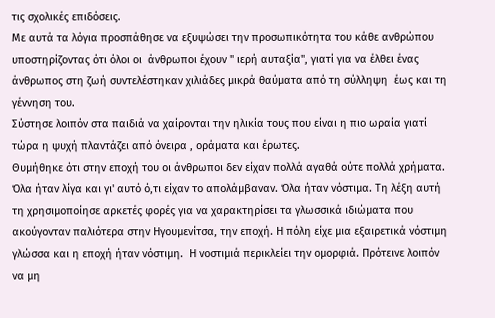τις σχολικές επιδόσεις.
Με αυτά τα λόγια προσπάθησε να εξυψώσει την προσωπικότητα του κάθε ανθρώπου υποστηρίζοντας ότι όλοι οι  άνθρωποι έχουν " ιερή αυταξία", γιατί για να έλθει ένας άνθρωπος στη ζωή συντελέστηκαν χιλιάδες μικρά θαύματα από τη σύλληψη  έως και τη γέννηση του.
Σύστησε λοιπόν στα παιδιά να χαίρονται την ηλικία τους που είναι η πιο ωραία γιατί τώρα η ψυχή πλαντάζει από όνειρα , οράματα και έρωτες.
Θυμήθηκε ότι στην εποχή του οι άνθρωποι δεν είχαν πολλά αγαθά ούτε πολλά χρήματα. Όλα ήταν λίγα και γι' αυτό ό,τι είχαν το απολάμβαναν. Όλα ήταν νόστιμα. Τη λέξη αυτή τη χρησιμοποίησε αρκετές φορές για να χαρακτηρίσει τα γλωσσικά ιδιώματα που ακούγονταν παλιότερα στην Ηγουμενίτσα, την εποχή. Η πόλη είχε μια εξαιρετικά νόστιμη γλώσσα και η εποχή ήταν νόστιμη.  Η νοστιμιά περικλείει την ομορφιά. Πρότεινε λοιπόν να μη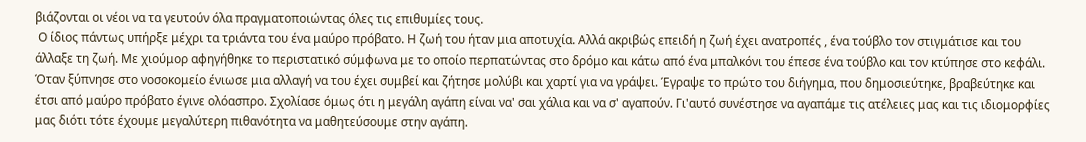βιάζονται οι νέοι να τα γευτούν όλα πραγματοποιώντας όλες τις επιθυμίες τους.
 Ο ίδιος πάντως υπήρξε μέχρι τα τριάντα του ένα μαύρο πρόβατο. Η ζωή του ήταν μια αποτυχία. Αλλά ακριβώς επειδή η ζωή έχει ανατροπές , ένα τούβλο τον στιγμάτισε και του άλλαξε τη ζωή. Με χιούμορ αφηγήθηκε το περιστατικό σύμφωνα με το οποίο περπατώντας στο δρόμο και κάτω από ένα μπαλκόνι του έπεσε ένα τούβλο και τον κτύπησε στο κεφάλι. Όταν ξύπνησε στο νοσοκομείο ένιωσε μια αλλαγή να του έχει συμβεί και ζήτησε μολύβι και χαρτί για να γράψει. Έγραψε το πρώτο του διήγημα, που δημοσιεύτηκε, βραβεύτηκε και έτσι από μαύρο πρόβατο έγινε ολόασπρο. Σχολίασε όμως ότι η μεγάλη αγάπη είναι να' σαι χάλια και να σ' αγαπούν. Γι'αυτό συνέστησε να αγαπάμε τις ατέλειες μας και τις ιδιομορφίες μας διότι τότε έχουμε μεγαλύτερη πιθανότητα να μαθητεύσουμε στην αγάπη.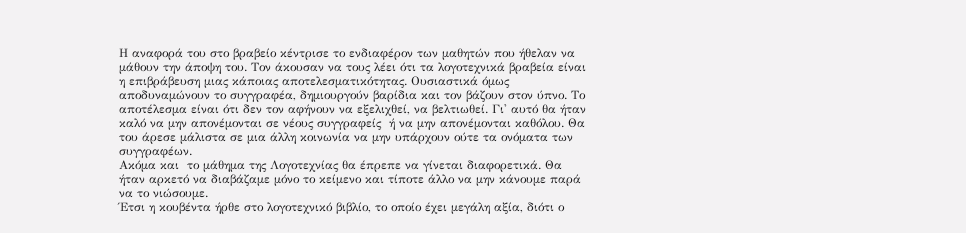Η αναφορά του στο βραβείο κέντρισε το ενδιαφέρον των μαθητών που ήθελαν να μάθουν την άποψη του. Τον άκουσαν να τους λέει ότι τα λογοτεχνικά βραβεία είναι η επιβράβευση μιας κάποιας αποτελεσματικότητας. Ουσιαστικά όμως αποδυναμώνουν το συγγραφέα, δημιουργούν βαρίδια και τον βάζουν στον ύπνο. Το αποτέλεσμα είναι ότι δεν τον αφήνουν να εξελιχθεί, να βελτιωθεί. Γι' αυτό θα ήταν καλό να μην απονέμονται σε νέους συγγραφείς  ή να μην απονέμονται καθόλου. Θα του άρεσε μάλιστα σε μια άλλη κοινωνία να μην υπάρχουν ούτε τα ονόματα των συγγραφέων.
Ακόμα και  το μάθημα της Λογοτεχνίας θα έπρεπε να γίνεται διαφορετικά. Θα ήταν αρκετό να διαβάζαμε μόνο το κείμενο και τίποτε άλλο να μην κάνουμε παρά να το νιώσουμε.
Έτσι η κουβέντα ήρθε στο λογοτεχνικό βιβλίο, το οποίο έχει μεγάλη αξία, διότι ο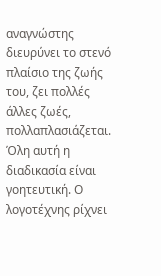αναγνώστης διευρύνει το στενό πλαίσιο της ζωής του, ζει πολλές άλλες ζωές, πολλαπλασιάζεται. Όλη αυτή η διαδικασία είναι γοητευτική. Ο λογοτέχνης ρίχνει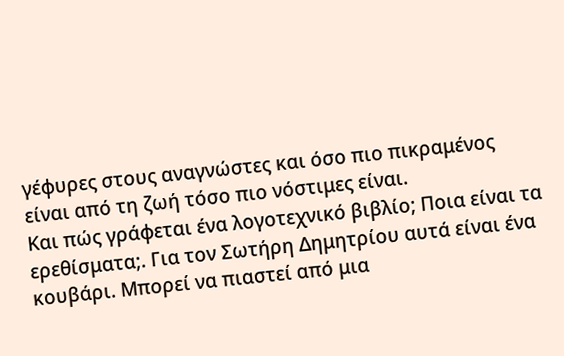γέφυρες στους αναγνώστες και όσο πιο πικραμένος είναι από τη ζωή τόσο πιο νόστιμες είναι.
Και πώς γράφεται ένα λογοτεχνικό βιβλίο; Ποια είναι τα ερεθίσματα;. Για τον Σωτήρη Δημητρίου αυτά είναι ένα κουβάρι. Μπορεί να πιαστεί από μια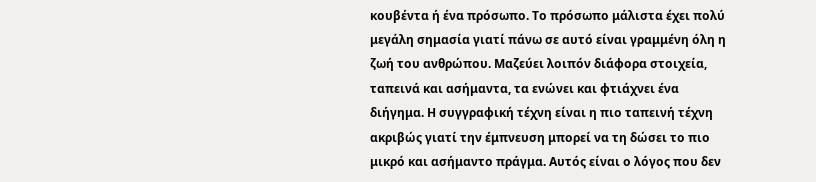κουβέντα ή ένα πρόσωπο. Το πρόσωπο μάλιστα έχει πολύ μεγάλη σημασία γιατί πάνω σε αυτό είναι γραμμένη όλη η ζωή του ανθρώπου. Μαζεύει λοιπόν διάφορα στοιχεία, ταπεινά και ασήμαντα, τα ενώνει και φτιάχνει ένα διήγημα. Η συγγραφική τέχνη είναι η πιο ταπεινή τέχνη ακριβώς γιατί την έμπνευση μπορεί να τη δώσει το πιο μικρό και ασήμαντο πράγμα. Αυτός είναι ο λόγος που δεν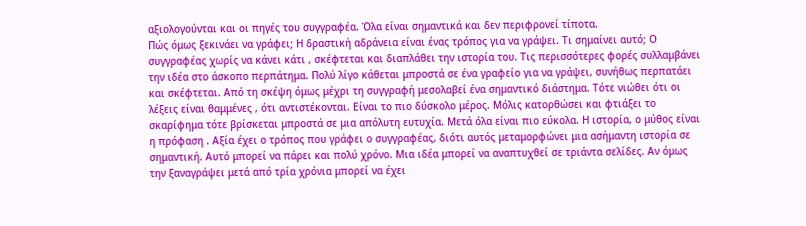αξιολογούνται και οι πηγές του συγγραφέα. Όλα είναι σημαντικά και δεν περιφρονεί τίποτα.
Πώς όμως ξεκινάει να γράφει; Η δραστική αδράνεια είναι ένας τρόπος για να γράψει. Τι σημαίνει αυτό; Ο συγγραφέας χωρίς να κάνει κάτι , σκέφτεται και διαπλάθει την ιστορία του. Τις περισσότερες φορές συλλαμβάνει την ιδέα στο άσκοπο περπάτημα. Πολύ λίγο κάθεται μπροστά σε ένα γραφείο για να γράψει, συνήθως περπατάει και σκέφτεται. Από τη σκέψη όμως μέχρι τη συγγραφή μεσολαβεί ένα σημαντικό διάστημα. Τότε νιώθει ότι οι λέξεις είναι θαμμένες , ότι αντιστέκονται. Είναι το πιο δύσκολο μέρος. Μόλις κατορθώσει και φτιάξει το σκαρίφημα τότε βρίσκεται μπροστά σε μια απόλυτη ευτυχία. Μετά όλα είναι πιο εύκολα. Η ιστορία, ο μύθος είναι η πρόφαση . Αξία έχει ο τρόπος που γράφει ο συγγραφέας, διότι αυτός μεταμορφώνει μια ασήμαντη ιστορία σε σημαντική. Αυτό μπορεί να πάρει και πολύ χρόνο. Μια ιδέα μπορεί να αναπτυχθεί σε τριάντα σελίδες. Αν όμως την ξαναγράψει μετά από τρία χρόνια μπορεί να έχει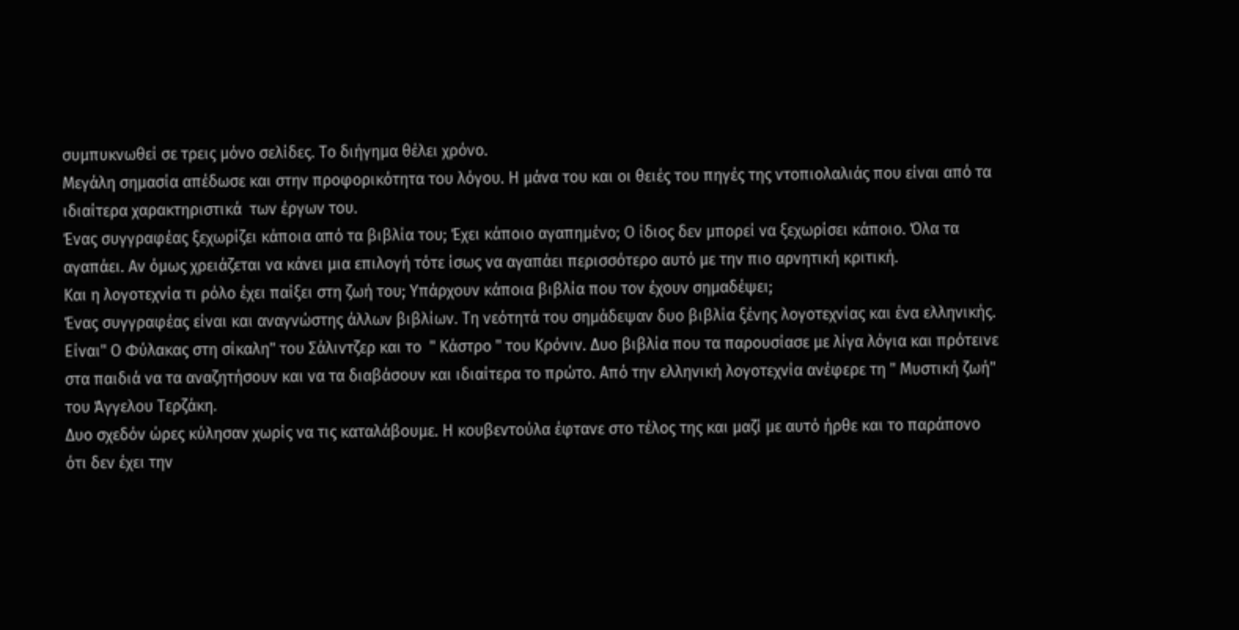συμπυκνωθεί σε τρεις μόνο σελίδες. Το διήγημα θέλει χρόνο.
Μεγάλη σημασία απέδωσε και στην προφορικότητα του λόγου. Η μάνα του και οι θειές του πηγές της ντοπιολαλιάς που είναι από τα ιδιαίτερα χαρακτηριστικά  των έργων του.
Ένας συγγραφέας ξεχωρίζει κάποια από τα βιβλία του; Έχει κάποιο αγαπημένο; Ο ίδιος δεν μπορεί να ξεχωρίσει κάποιο. Όλα τα αγαπάει. Αν όμως χρειάζεται να κάνει μια επιλογή τότε ίσως να αγαπάει περισσότερο αυτό με την πιο αρνητική κριτική.
Και η λογοτεχνία τι ρόλο έχει παίξει στη ζωή του; Υπάρχουν κάποια βιβλία που τον έχουν σημαδέψει;
Ένας συγγραφέας είναι και αναγνώστης άλλων βιβλίων. Τη νεότητά του σημάδεψαν δυο βιβλία ξένης λογοτεχνίας και ένα ελληνικής. Είναι" Ο Φύλακας στη σίκαλη" του Σάλιντζερ και το  " Κάστρο " του Κρόνιν. Δυο βιβλία που τα παρουσίασε με λίγα λόγια και πρότεινε στα παιδιά να τα αναζητήσουν και να τα διαβάσουν και ιδιαίτερα το πρώτο. Από την ελληνική λογοτεχνία ανέφερε τη " Μυστική ζωή" του Άγγελου Τερζάκη.
Δυο σχεδόν ώρες κύλησαν χωρίς να τις καταλάβουμε. Η κουβεντούλα έφτανε στο τέλος της και μαζί με αυτό ήρθε και το παράπονο ότι δεν έχει την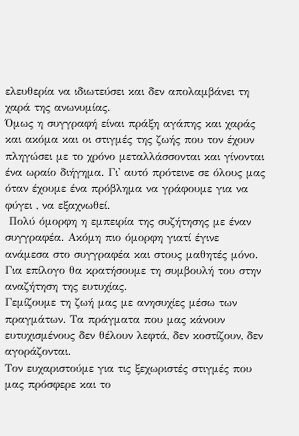ελευθερία να ιδιωτεύσει και δεν απολαμβάνει τη χαρά της ανωνυμίας.
Όμως η συγγραφή είναι πράξη αγάπης και χαράς και ακόμα και οι στιγμές της ζωής που τον έχουν πληγώσει με το χρόνο μεταλλάσσονται και γίνονται ένα ωραίο διήγημα. Γι' αυτό πρότεινε σε όλους μας όταν έχουμε ένα πρόβλημα να γράφουμε για να φύγει , να εξαχνωθεί.
 Πολύ όμορφη η εμπειρία της συζήτησης με έναν συγγραφέα. Ακόμη πιο όμορφη γιατί έγινε ανάμεσα στο συγγραφέα και στους μαθητές μόνο.
Για επίλογο θα κρατήσουμε τη συμβουλή του στην αναζήτηση της ευτυχίας.
Γεμίζουμε τη ζωή μας με ανησυχίες μέσω των πραγμάτων. Τα πράγματα που μας κάνουν ευτυχισμένους δεν θέλουν λεφτά, δεν κοστίζουν, δεν αγοράζονται.
Τον ευχαριστούμε για τις ξεχωριστές στιγμές που μας πρόσφερε και το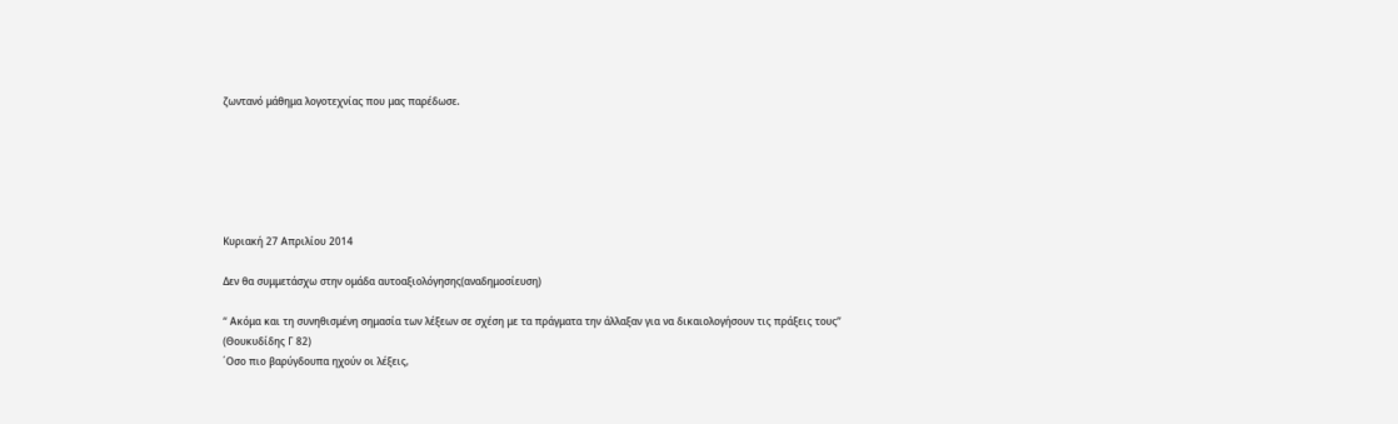ζωντανό μάθημα λογοτεχνίας που μας παρέδωσε.






Κυριακή 27 Απριλίου 2014

Δεν θα συμμετάσχω στην ομάδα αυτοαξιολόγησης(αναδημοσίευση)

“ Ακόμα και τη συνηθισμένη σημασία των λέξεων σε σχέση με τα πράγματα την άλλαξαν για να δικαιολογήσουν τις πράξεις τους”
(Θουκυδίδης Γ 82)
΄Οσο πιο βαρύγδουπα ηχούν οι λέξεις,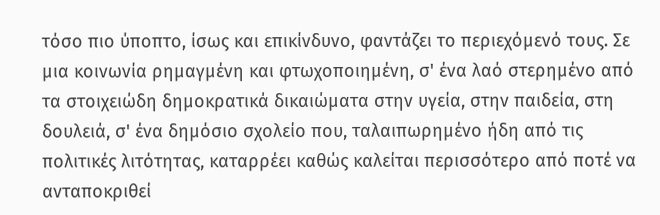τόσο πιο ύποπτο, ίσως και επικίνδυνο, φαντάζει το περιεχόμενό τους. Σε μια κοινωνία ρημαγμένη και φτωχοποιημένη, σ' ένα λαό στερημένο από τα στοιχειώδη δημοκρατικά δικαιώματα στην υγεία, στην παιδεία, στη δουλειά, σ' ένα δημόσιο σχολείο που, ταλαιπωρημένο ήδη από τις πολιτικές λιτότητας, καταρρέει καθώς καλείται περισσότερο από ποτέ να ανταποκριθεί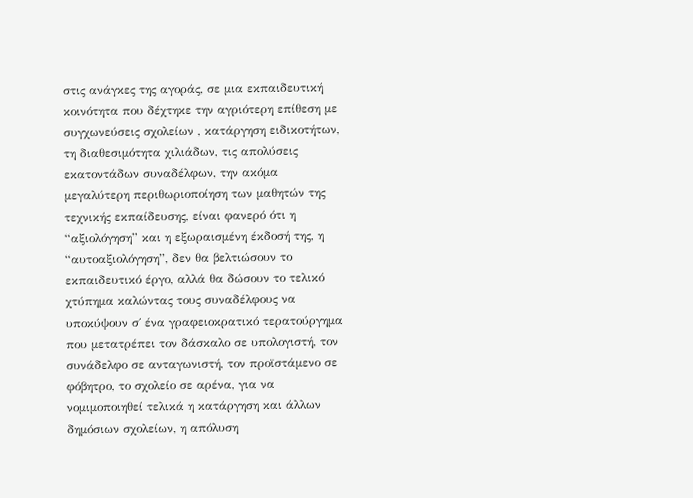στις ανάγκες της αγοράς, σε μια εκπαιδευτική κοινότητα που δέχτηκε την αγριότερη επίθεση με συγχωνεύσεις σχολείων , κατάργηση ειδικοτήτων, τη διαθεσιμότητα χιλιάδων, τις απολύσεις εκατοντάδων συναδέλφων, την ακόμα μεγαλύτερη περιθωριοποίηση των μαθητών της τεχνικής εκπαίδευσης, είναι φανερό ότι η “αξιολόγηση” και η εξωραισμένη έκδοσή της, η “αυτοαξιολόγηση”, δεν θα βελτιώσουν το εκπαιδευτικό έργο, αλλά θα δώσουν το τελικό χτύπημα καλώντας τους συναδέλφους να υποκύψουν σ΄ ένα γραφειοκρατικό τερατούργημα που μετατρέπει τον δάσκαλο σε υπολογιστή, τον συνάδελφο σε ανταγωνιστή, τον προϊστάμενο σε φόβητρο, το σχολείο σε αρένα, για να νομιμοποιηθεί τελικά η κατάργηση και άλλων δημόσιων σχολείων, η απόλυση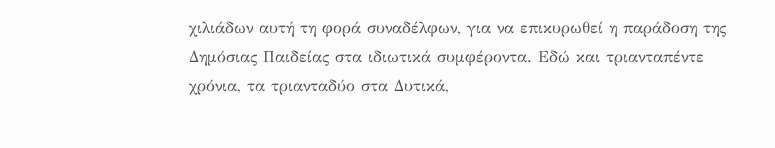χιλιάδων αυτή τη φορά συναδέλφων, για να επικυρωθεί η παράδοση της Δημόσιας Παιδείας στα ιδιωτικά συμφέροντα. Εδώ και τριανταπέντε χρόνια, τα τριανταδύο στα Δυτικά,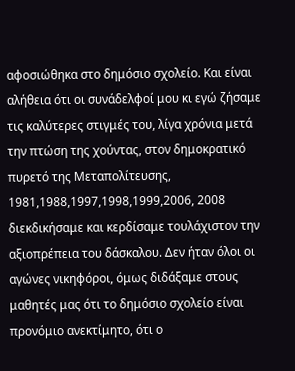αφοσιώθηκα στο δημόσιο σχολείο. Και είναι αλήθεια ότι οι συνάδελφοί μου κι εγώ ζήσαμε τις καλύτερες στιγμές του, λίγα χρόνια μετά την πτώση της χούντας, στον δημοκρατικό πυρετό της Μεταπολίτευσης, 1981,1988,1997,1998,1999,2006, 2008 διεκδικήσαμε και κερδίσαμε τουλάχιστον την αξιοπρέπεια του δάσκαλου. Δεν ήταν όλοι οι αγώνες νικηφόροι, όμως διδάξαμε στους μαθητές μας ότι το δημόσιο σχολείο είναι προνόμιο ανεκτίμητο, ότι ο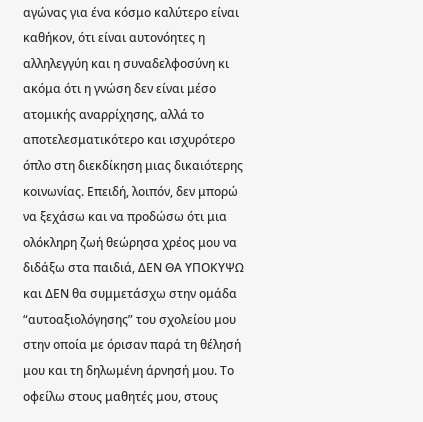αγώνας για ένα κόσμο καλύτερο είναι καθήκον, ότι είναι αυτονόητες η αλληλεγγύη και η συναδελφοσύνη κι ακόμα ότι η γνώση δεν είναι μέσο ατομικής αναρρίχησης, αλλά το αποτελεσματικότερο και ισχυρότερο όπλο στη διεκδίκηση μιας δικαιότερης κοινωνίας. Επειδή, λοιπόν, δεν μπορώ να ξεχάσω και να προδώσω ότι μια ολόκληρη ζωή θεώρησα χρέος μου να διδάξω στα παιδιά, ΔΕΝ ΘΑ ΥΠΟΚΥΨΩ και ΔΕΝ θα συμμετάσχω στην ομάδα “αυτοαξιολόγησης” του σχολείου μου στην οποία με όρισαν παρά τη θέλησή μου και τη δηλωμένη άρνησή μου. Το οφείλω στους μαθητές μου, στους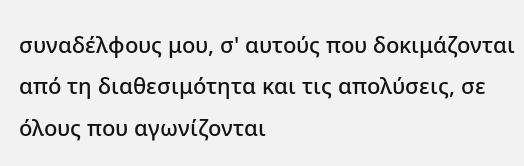συναδέλφους μου, σ' αυτούς που δοκιμάζονται από τη διαθεσιμότητα και τις απολύσεις, σε όλους που αγωνίζονται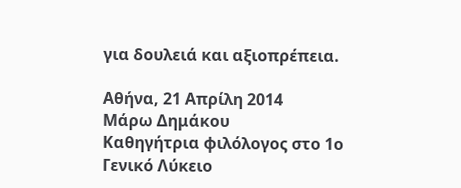για δουλειά και αξιοπρέπεια.

Αθήνα, 21 Απρίλη 2014
Μάρω Δημάκου
Καθηγήτρια φιλόλογος στο 1ο Γενικό Λύκειο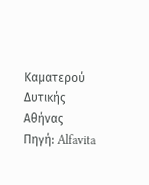Καματερού
Δυτικής Αθήνας
Πηγή: Alfavita